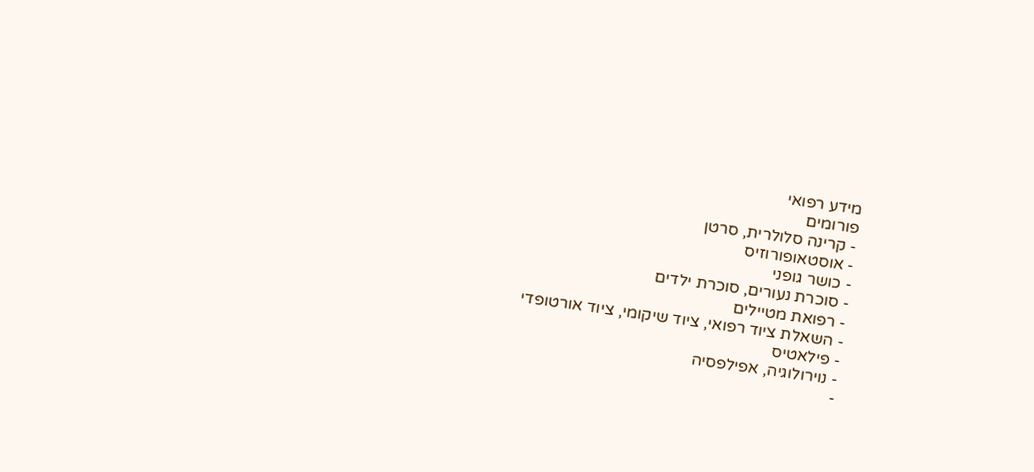מידע רפואי
פורומים
- קרינה סלולרית, סרטן
- אוסטאופורוזיס
- כושר גופני
- סוכרת נעורים, סוכרת ילדים
- רפואת מטיילים
- השאלת ציוד רפואי, ציוד שיקומי, ציוד אורטופדי
- פילאטיס
- נוירולוגיה, אפילפסיה
-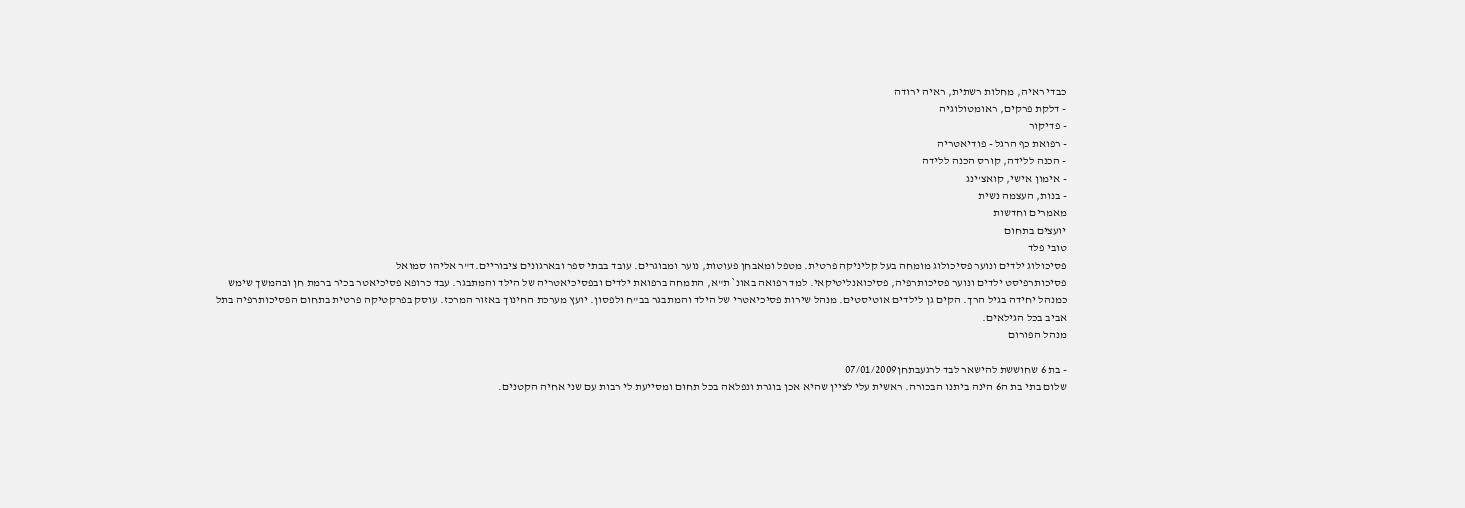כבדי ראיה, מחלות רשתית, ראיה ירודה
- דלקת פרקים, ראומטולוגיה
- פדיקור
- רפואת כף הרגל - פודיאטריה
- הכנה ללידה, קורס הכנה ללידה
- אימון אישי, קואצ'ינג
- בנות, העצמה נשית
מאמרים וחדשות
יועצים בתחום
טובי פלד
פסיכולוג ילדים ונוער פסיכולוג מומחה בעל קליניקה פרטית. מטפל ומאבחן פעוטות, נוער ומבוגרים. עובד בבתי ספר ובארגונים ציבוריים.ד"ר אליהו סמואל
פסיכותרפיסט ילדים ונוער פסיכותרפיה, פסיכואנליטיקאי. למד רפואה באונ` ת"א, התמחה ברפואת ילדים ובפסיכיאטריה של הילד והמתבגר. עבד כרופא פסיכיאטר בכיר ברמת חן ובהמשך שימש כמנהל יחידה בגיל הרך. הקים גן לילדים אוטיסטים. מנהל שירות פסיכיאטרי של הילד והמתבגר בב"ח ולפסון. יועץ מערכת החינוך באזור המרכז. עוסק בפרקטיקה פרטית בתחום הפסיכותרפיה בתל אביב בכל הגילאים.
מנהל הפורום

- בת 6 שחוששת להישאר לבד לרגעבתחן07/01/2009
שלום בתי בת ה6 הינה ביתנו הבכורה. ראשית עלי לציין שהיא אכן בוגרת ונפלאה בכל תחום ומסייעת לי רבות עם שני אחיה הקטנים.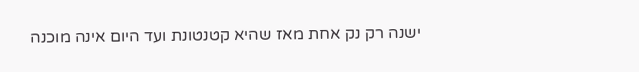ישנה רק נק אחת מאז שהיא קטנטונת ועד היום אינה מוכנה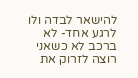להישאר לבדה ולו לרגע אחד- לא ברכב לא כשאני רוצה לזרוק את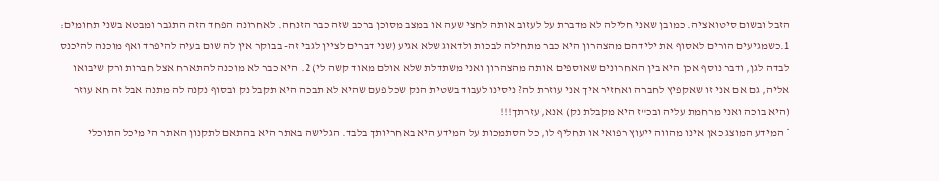הזבל ובשום סיטואציה. כמובן שאני חלילה לא מדברת על לעזוב אותה לחצי שעה או במצב מסוכן ברכב שזה כבר הזנחה. לאחרונה הפחד הזה התגבר ומבטא בשני תחומים: 1.כשמגיעים הורים לאסוף את ילידהם מהצהרון היא כבר מתחילה לבכות ולדאוג שלא אגיע (שני דברים לציין לגבי זה- בבוקר אין לה שום בעיה להיפרד ואף מוכנה להיכנס לבדה לגן, ודבר נוסף אכן היא בין האחרונים שאוספים אותה מהצהרון ואני משתדלת שלא אולם מאוד קשה לי) 2. היא כבר לא מוכנה להתארח אצל חברות ורק שיבואו אליה, גם אם אני זו שאקפיץ לחברה ואחזיר איך אני עוזרת לה? ניסינו לעבוד בשטית הנק שכל פעם שהיא לא תבכה היא תקבל נק ובסוף נקנה לה מתנה אבל זה חא עוזר (היא בוכה ואני מרחמת עליה ובכ"ז היא מקבלת נק) אנא, עזרתך!!!
* המידע המוצג כאן אינו מהווה ייעוץ רפואי או תחליף לו, כל הסתמכות על המידע היא באחריותך בלבד. הגלישה באתר היא בהתאם לתקנון האתר הי מיכל התוכלי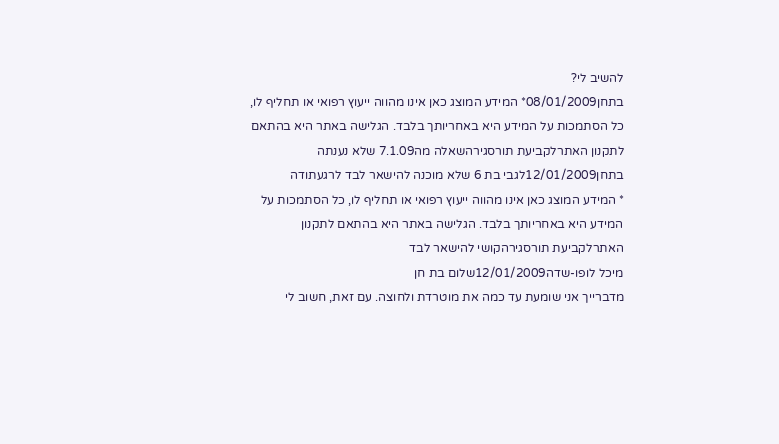להשיב לי?
בתחן08/01/2009* המידע המוצג כאן אינו מהווה ייעוץ רפואי או תחליף לו, כל הסתמכות על המידע היא באחריותך בלבד. הגלישה באתר היא בהתאם לתקנון האתרלקביעת תורסגירהשאלה מה7.1.09 שלא נענתה
בתחן12/01/2009לגבי בת 6 שלא מוכנה להישאר לבד לרגעתודה
* המידע המוצג כאן אינו מהווה ייעוץ רפואי או תחליף לו, כל הסתמכות על המידע היא באחריותך בלבד. הגלישה באתר היא בהתאם לתקנון האתרלקביעת תורסגירהקושי להישאר לבד
מיכל לופו-שדה12/01/2009שלום בת חן
מדברייך אני שומעת עד כמה את מוטרדת ולחוצה. עם זאת, חשוב לי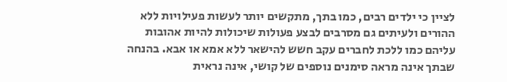לציין כי ילדים רבים, כמו בתך, מתקשים יותר לעשות פעילויות ללא ההורים ולעיתים גם מסרבים לבצע פעולות שיכולות להיות אהובות עליהם כמו ללכת לחברים עקב חשש להישאר ללא אמא או אבא. בהנחה שבתך אינה מראה סימנים נוספים של קושי, אינה נראית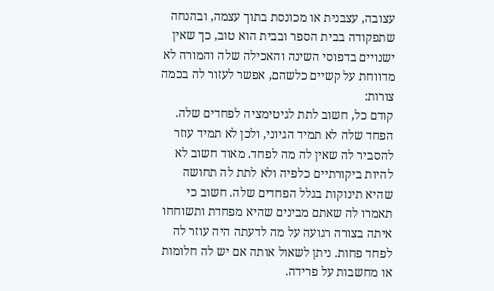עצובה, עצבנית או מכונסת בתוך עצמה, ובהנחה שתפקודה בבית הספר ובבית הוא טוב, כך שאין ישנויים בדפוסי השינה והאכילה שלה והמורה לא מדווחת על קשיים כלשהם, אפשר לעזור לה בכמה צורות:
קודם כל, חשוב לתת לגיטימציה לפחדים שלה. הפחד שלה לא תמיד הגיוני, ולכן לא תמיד עוזר להסביר לה שאין לה מה לפחד. מאוד חשוב לא להיות ביקורתיים כלפיה ולא לתת לה תחושה שהיא תינוקות בגלל הפחדים שלה. חשוב כי תאמרו לה שאתם מבינים שהיא מפחדת ותשוחחו איתה בצורה רגועה על מה לדעתה היה עוזר לה לפחד פחות. ניתן לשאול אותה אם יש לה חלומות או מחשבות על פרידה.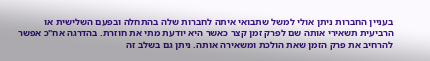בעניין החברות ניתן אולי למשל שתבואי איתה לחברות שלה בהתחלה ובפעם השלישית או הרביעית תשאירי אותה שם לפרק זמן קצר כאשר היא יודעת מתי את חוזרת. בהדרגה אח"כ אפשר להרחיב את פרק הזמן שאת הולכת ומשאירה אותה. ניתן גם בשלב זה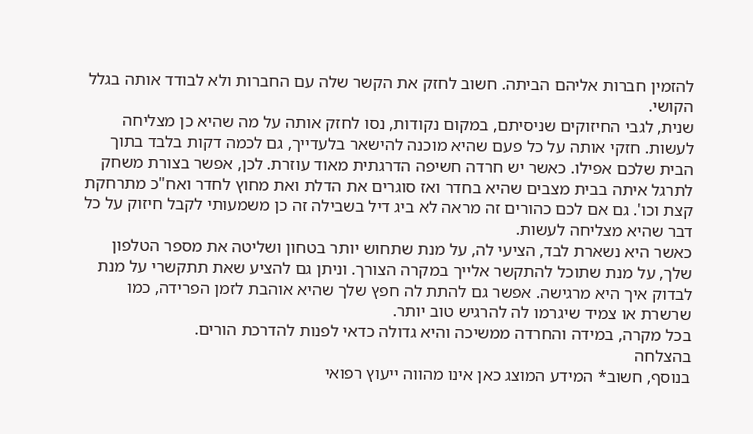להזמין חברות אליהם הביתה. חשוב לחזק את הקשר שלה עם החברות ולא לבודד אותה בגלל הקושי.
שנית, לגבי החיזוקים שניסיתם, במקום נקודות, נסו לחזק אותה על מה שהיא כן מצליחה לעשות. חזקי אותה על כל פעם שהיא מוכנה להישאר בלעדייך, גם לכמה דקות בלבד בתוך הבית שלכם אפילו. כאשר יש חרדה חשיפה הדרגתית מאוד עוזרת. לכן, אפשר בצורת משחק לתרגל איתה בבית מצבים שהיא בחדר ואז סוגרים את הדלת ואת מחוץ לחדר ואח"כ מתרחקת קצת וכו'. גם אם לכם כהורים זה מראה לא ביג דיל בשבילה זה כן משמעותי לקבל חיזוק על כל דבר שהיא מצליחה לעשות.
כאשר היא נשארת לבד, הציעי לה, על מנת שתחוש יותר בטחון ושליטה את מספר הטלפון שלך, על מנת שתוכל להתקשר אלייך במקרה הצורך. וניתן גם להציע שאת תתקשרי על מנת לבדוק איך היא מרגישה. אפשר גם להתת לה חפץ שלך שהיא אוהבת לזמן הפרידה, כמו שרשרת או צמיד שיגרמו לה להרגיש טוב יותר.
בכל מקרה, במידה והחרדה ממשיכה והיא גדולה כדאי לפנות להדרכת הורים.
בהצלחה
בנוסף, חשוב* המידע המוצג כאן אינו מהווה ייעוץ רפואי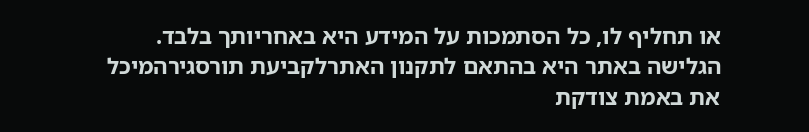או תחליף לו, כל הסתמכות על המידע היא באחריותך בלבד. הגלישה באתר היא בהתאם לתקנון האתרלקביעת תורסגירהמיכל את באמת צודקת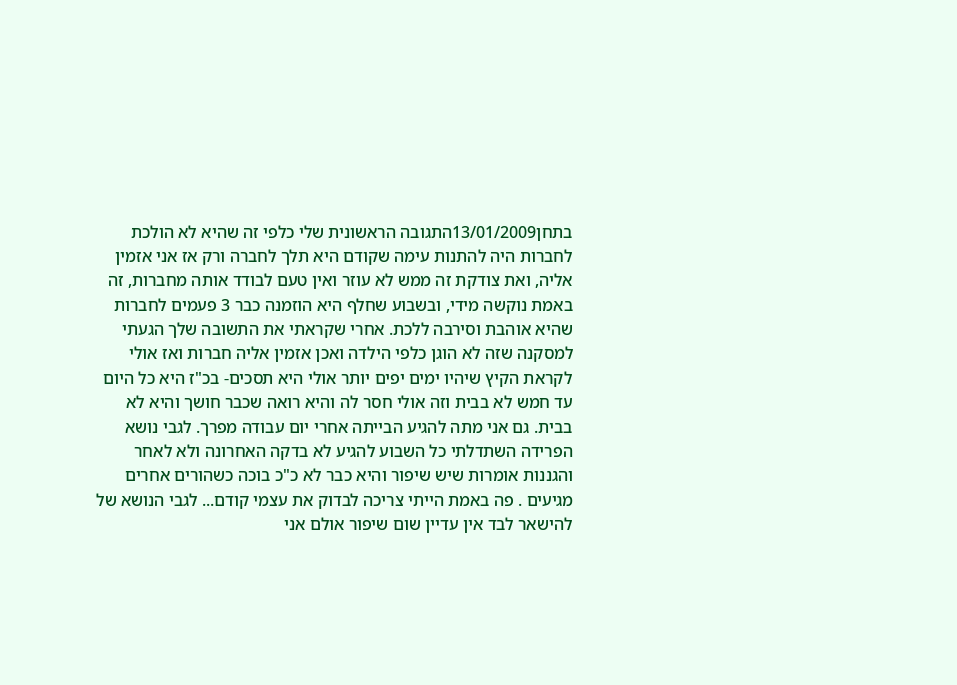בתחן13/01/2009התגובה הראשונית שלי כלפי זה שהיא לא הולכת לחברות היה להתנות עימה שקודם היא תלך לחברה ורק אז אני אזמין אליה, ואת צודקת זה ממש לא עוזר ואין טעם לבודד אותה מחברות, זה באמת נוקשה מידי, ובשבוע שחלף היא הוזמנה כבר 3 פעמים לחברות שהיא אוהבת וסירבה ללכת. אחרי שקראתי את התשובה שלך הגעתי למסקנה שזה לא הוגן כלפי הילדה ואכן אזמין אליה חברות ואז אולי לקראת הקיץ שיהיו ימים יפים יותר אולי היא תסכים- בכ"ז היא כל היום עד חמש לא בבית וזה אולי חסר לה והיא רואה שכבר חושך והיא לא בבית. גם אני מתה להגיע הבייתה אחרי יום עבודה מפרך. לגבי נושא הפרידה השתדלתי כל השבוע להגיע לא בדקה האחרונה ולא לאחר והגננות אומרות שיש שיפור והיא כבר לא כ"כ בוכה כשהורים אחרים מגיעים . פה באמת הייתי צריכה לבדוק את עצמי קודם... לגבי הנושא של להישאר לבד אין עדיין שום שיפור אולם אני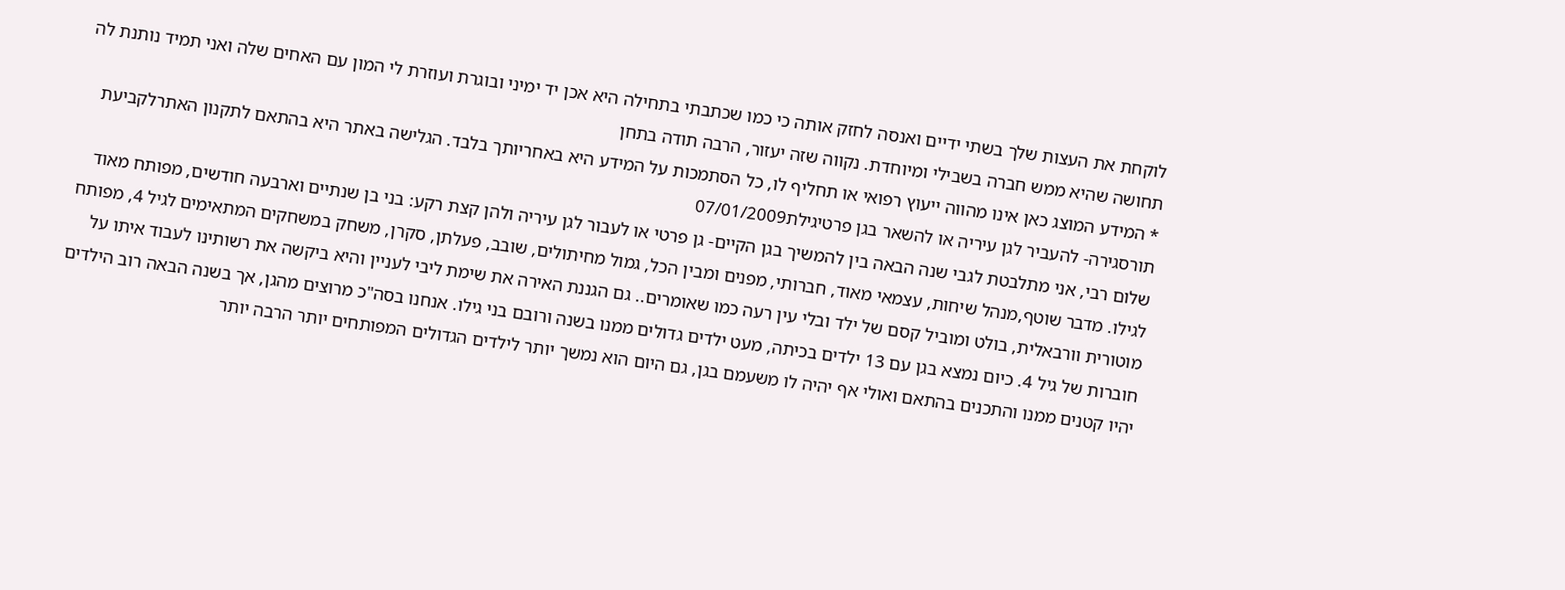לוקחת את העצות שלך בשתי ידיים ואנסה לחזק אותה כי כמו שכתבתי בתחילה היא אכן יד ימיני ובוגרת ועוזרת לי המון עם האחים שלה ואני תמיד נותנת לה תחושה שהיא ממש חברה בשבילי ומיוחדת. נקווה שזה יעזור, הרבה תודה בתחן
* המידע המוצג כאן אינו מהווה ייעוץ רפואי או תחליף לו, כל הסתמכות על המידע היא באחריותך בלבד. הגלישה באתר היא בהתאם לתקנון האתרלקביעת תורסגירה- להעביר לגן עיריה או להשאר בגן פרטיגילת07/01/2009
שלום רבי, אני מתלבטת לגבי שנה הבאה בין להמשיך בגן הקיים- גן פרטי או לעבור לגן עיריה ולהן קצת רקע: בני בן שנתיים וארבעה חודשים, מפותח מאוד לגילו. מדבר שוטף,מנהל שיחות, עצמאי מאוד, חברותי, מפנים ומבין הכל, גמול מחיתולים, שובב, פעלתן, סקרן, משחק במשחקים המתאימים לגיל 4, מפותח מוטורית וורבאלית, בולט ומוביל קסם של ילד ובלי עין רעה כמו שאומרים.. גם הגננת האירה את שימת ליבי לעניין והיא ביקשה את רשותינו לעבוד איתו על חוברות של גיל 4. כיום נמצא בגן עם 13 ילדים בכיתה, מעט ילדים גדולים ממנו בשנה ורובם בני גילו. אנחנו בסה"כ מרוצים מהגן, אך בשנה הבאה רוב הילדים יהיו קטנים ממנו והתכנים בהתאם ואולי אף יהיה לו משעמם בגן, גם היום הוא נמשך יותר לילדים הגדולים המפותחים יותר הרבה יותר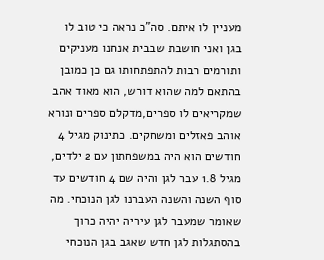מעניין לו איתם. סה"כ נראה כי טוב לו בגן ואני חושבת שבבית אנחנו מעניקים ותורמים רבות להתפתחותו גם כן כמובן בהתאם למה שהוא דורש, הוא מאוד אהב שמקריאים לו ספרים,מדקלם ספרים ונורא אוהב פאזלים ומשחקים. כתינוק מגיל 4 חודשים הוא היה במשפחתון עם 2 ילדים, מגיל 1.8 עבר לגן והיה שם 4 חודשים עד סוף השנה והשנה העברנו לגן הנוכחי. מה שאומר שמעבר לגן עיריה יהיה כרוך בהסתגלות לגן חדש שאגב בגן הנוכחי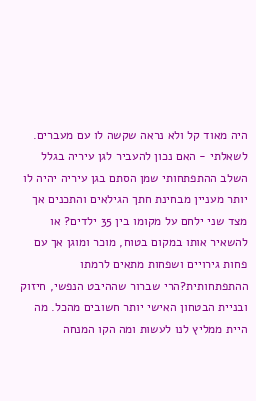היה מאוד קל ולא נראה שקשה לו עם מעברים. לשאלתי - האם נכון להעביר לגן עיריה בגלל השלב ההתפתחותי שמן הסתם בגן עיריה יהיה לו יותר מעניין מבחינת חתך הגילאים והתכנים אך מצד שני ילחם על מקומו בין 35 ילדים? או להשאיר אותו במקום בטוח, מוכר ומוגן אך עם פחות גירויים ושפחות מתאים לרמתו ההתפתחותית?הרי שברור שההיבט הנפשי, חיזוק ובניית הבטחון האישי יותר חשובים מהכל. מה היית ממליץ לנו לעשות ומה הקו המנחה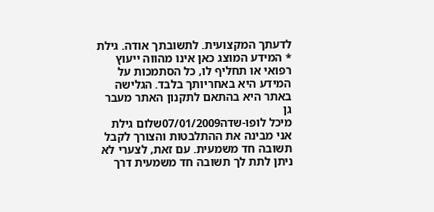לדעתך המקצועית. לתשובתך אודה. גילת
* המידע המוצג כאן אינו מהווה ייעוץ רפואי או תחליף לו, כל הסתמכות על המידע היא באחריותך בלבד. הגלישה באתר היא בהתאם לתקנון האתר מעבר גן
מיכל לופו-שדה07/01/2009שלום גילת
אני מבינה את ההתלבטות והצורך לקבל תשובה חד משמעית. עם זאת, לצערי לא ניתן לתת לך תשובה חד משמעית דרך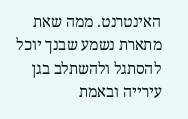האינטרנט. ממה שאת מתארת נשמע שבנך יוכל להסתגל ולהשתלב בגן עירייה ובאמת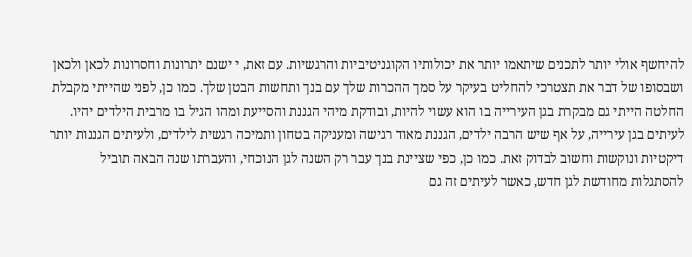להיחשף אולי יותר לתכנים שיתאמו יותר את יכולותיו הקוגניטיביות והרגשיות. עם זאת, י ישנם יתרונות וחסרונות לכאן ולכאן ושבסופו של דבר את תצטרכי להחליט בעיקר על סמך ההכרות שלך עם בנך ותחשות הבטן שלך. כמו כן, לפני שהייתי מקבלת החלטה הייתי גם מבקרת בגן העירייה בו הוא עשוי להיות, ובודקת מיהי הגננת והסייעת ומהו הגיל בו מרבית הילדים יהיו. לעיתים בגן עירייה, על אף שיש הרבה ילדים, הגננת מאוד רגישה ומעניקה בטחון ותמיכה רגשית לילדים, ולעיתים הגננות יותר דיקטיות ונוקשות וחשוב לבדוק זאת. כמו כן, כפי שציינת בנך עבר רק השנה לגן הנוכחי, והעברתו שנה הבאה תוביל להסתגלות מחודשת לגן חדש, כאשר לעיתים זה גם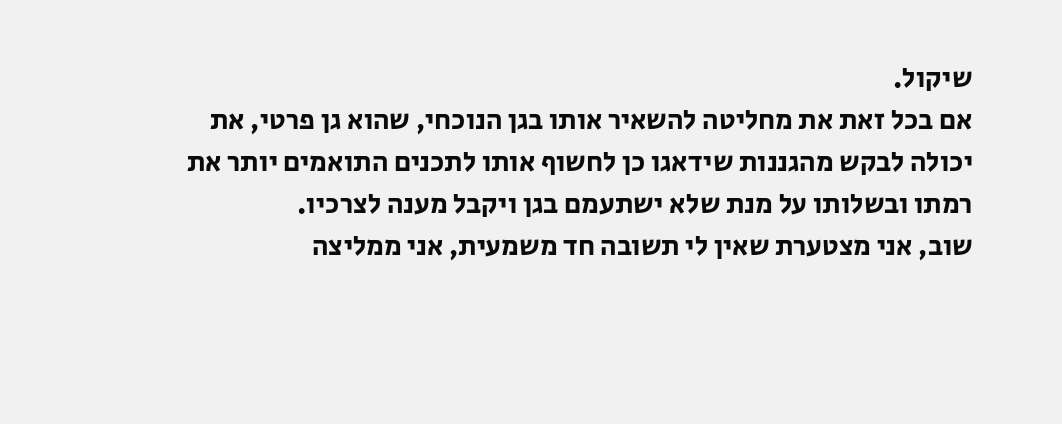שיקול.
אם בכל זאת את מחליטה להשאיר אותו בגן הנוכחי, שהוא גן פרטי, את יכולה לבקש מהגננות שידאגו כן לחשוף אותו לתכנים התואמים יותר את רמתו ובשלותו על מנת שלא ישתעמם בגן ויקבל מענה לצרכיו.
שוב, אני מצטערת שאין לי תשובה חד משמעית, אני ממליצה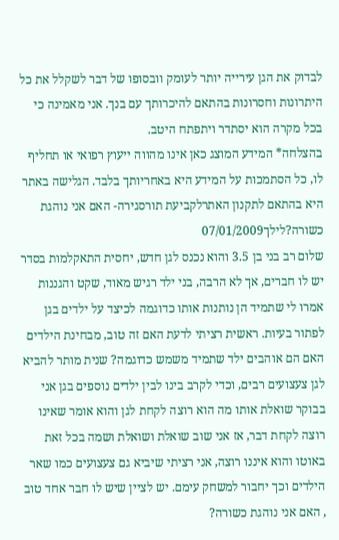לבדוק את הגן עירייה יותר לעומק וובסופו של דבר לשקלל את כל היתרונות וחסרונות בהתאם להיכרותך עם בנך. אני מאמינה כי בכל מקרה הוא יסתדר ויתפתח היטב.
בהצלחה* המידע המוצג כאן אינו מהווה ייעוץ רפואי או תחליף לו, כל הסתמכות על המידע היא באחריותך בלבד. הגלישה באתר היא בהתאם לתקנון האתרלקביעת תורסגירה- האם אני נוהגת כשורה?לילך07/01/2009
שלום רב בני בן 3.5 והוא נכנס לגן חדש, יחסית התאקלמות בסדר יש לו חברים, אך לא הרבה, בני ילד רגיש מאוד, שקט והגננות אמרו לי שתמיד הן נותנות אותו כדוגמה לכיצד על ילדים בגן לפתור בעיות. ראשית רציתי לדעת האם זה טוב, מבחינת הילדים האם הם אוהבים ילד שתמיד משמש כדוגמה? שנית מותר להביא לגן צעצועים רבים, וכדי לקרב בינו לבין ילדים נוספים בגן אני בבוקר שואלת אותו מה הוא רוצה לקחת לגן והוא אומר שאינו רוצה לקחת דבר, אז אני שוב שואלת ושואלת ושמה בכל זאת באוטו והוא איננו רוצה, אני רציתי שיביא גם צעצועים כמו שאר הילדים וכך יחבור למשחק עימם. יש לציין שיש לו חבר אחד טוב , האם אני נוהגת כשורה?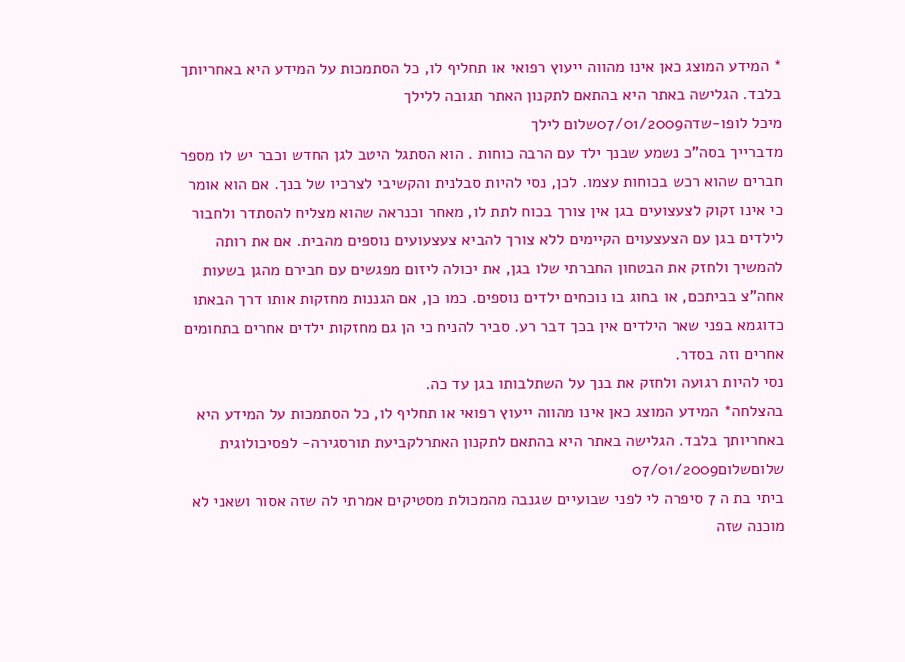* המידע המוצג כאן אינו מהווה ייעוץ רפואי או תחליף לו, כל הסתמכות על המידע היא באחריותך בלבד. הגלישה באתר היא בהתאם לתקנון האתר תגובה ללילך
מיכל לופו-שדה07/01/2009שלום לילך
מדברייך בסה"כ נשמע שבנך ילד עם הרבה כוחות . הוא הסתגל היטב לגן החדש וכבר יש לו מספר חברים שהוא רכש בכוחות עצמו. לכן, נסי להיות סבלנית והקשיבי לצרכיו של בנך. אם הוא אומר כי אינו זקוק לצעצועים בגן אין צורך בכוח לתת לו, מאחר וכנראה שהוא מצליח להסתדר ולחבור לילדים בגן עם הצעצעוים הקיימים ללא צורך להביא צעצעועים נוספים מהבית. אם את רותה להמשיך ולחזק את הבטחון החברתי שלו בגן, את יכולה ליזום מפגשים עם חבירם מהגן בשעות אחה"צ בביתכם, או בחוג בו נוכחים ילדים נוספים. כמו כן, אם הגננות מחזקות אותו דרך הבאתו כדוגמא בפני שאר הילדים אין בכך דבר רע. סביר להניח כי הן גם מחזקות ילדים אחרים בתחומים אחרים וזה בסדר.
נסי להיות רגועה ולחזק את בנך על השתלבותו בגן עד כה.
בהצלחה* המידע המוצג כאן אינו מהווה ייעוץ רפואי או תחליף לו, כל הסתמכות על המידע היא באחריותך בלבד. הגלישה באתר היא בהתאם לתקנון האתרלקביעת תורסגירה- לפסיכולוגית שלוםשלום07/01/2009
ביתי בת ה 7 סיפרה לי לפני שבועיים שגנבה מהמכולת מסטיקים אמרתי לה שזה אסור ושאני לא מוכנה שזה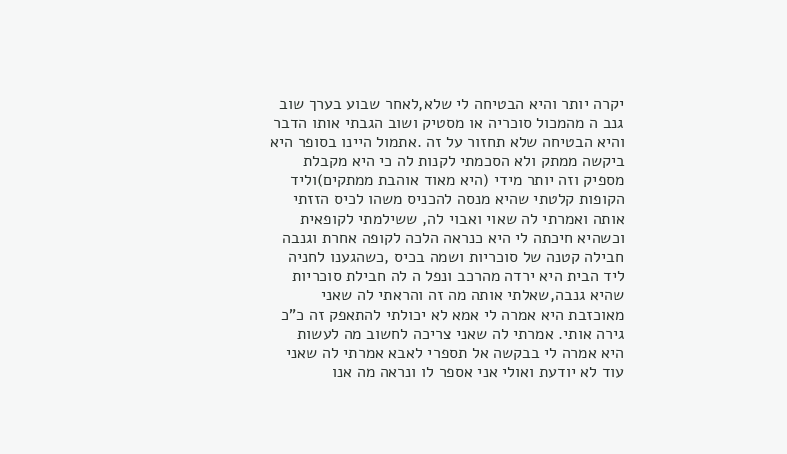יקרה יותר והיא הבטיחה לי שלא,לאחר שבוע בערך שוב גנב ה מהמכול סוכריה או מסטיק ושוב הגבתי אותו הדבר והיא הבטיחה שלא תחזור על זה .אתמול היינו בסופר היא ביקשה ממתק ולא הסכמתי לקנות לה כי היא מקבלת מספיק וזה יותר מידי (היא מאוד אוהבת ממתקים)וליד הקופות קלטתי שהיא מנסה להכניס משהו לכיס הזזתי אותה ואמרתי לה שאוי ואבוי לה, ששילמתי לקופאית וכשהיא חיכתה לי היא כנראה הלכה לקופה אחרת וגנבה חבילה קטנה של סוכריות ושמה בכיס ,כשהגענו לחניה ליד הבית היא ירדה מהרכב ונפל ה לה חבילת סוכריות שהיא גנבה,שאלתי אותה מה זה והראתי לה שאני מאוכזבת היא אמרה לי אמא לא יכולתי להתאפק זה כ"כ גירה אותי. אמרתי לה שאני צריכה לחשוב מה לעשות היא אמרה לי בבקשה אל תספרי לאבא אמרתי לה שאני עוד לא יודעת ואולי אני אספר לו ונראה מה אנו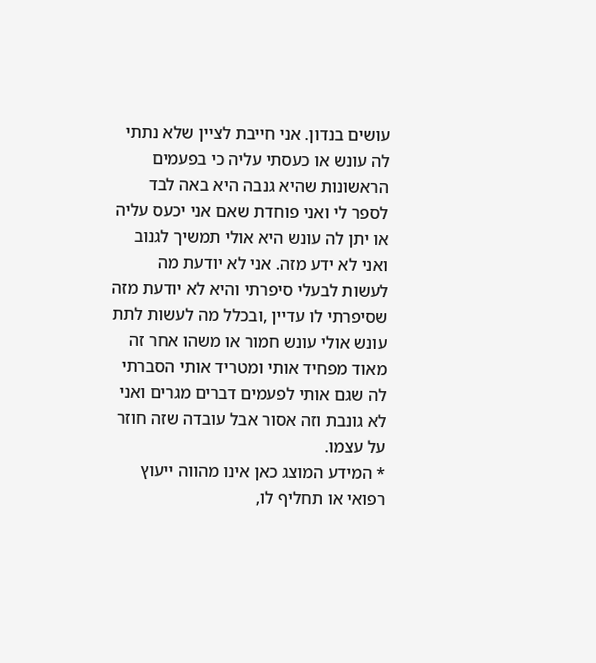עושים בנדון. אני חייבת לציין שלא נתתי לה עונש או כעסתי עליה כי בפעמים הראשונות שהיא גנבה היא באה לבד לספר לי ואני פוחדת שאם אני יכעס עליה או יתן לה עונש היא אולי תמשיך לגנוב ואני לא ידע מזה. אני לא יודעת מה לעשות לבעלי סיפרתי והיא לא יודעת מזה שסיפרתי לו עדיין ,ובכלל מה לעשות לתת עונש אולי עונש חמור או משהו אחר זה מאוד מפחיד אותי ומטריד אותי הסברתי לה שגם אותי לפעמים דברים מגרים ואני לא גונבת וזה אסור אבל עובדה שזה חוזר על עצמו.
* המידע המוצג כאן אינו מהווה ייעוץ רפואי או תחליף לו,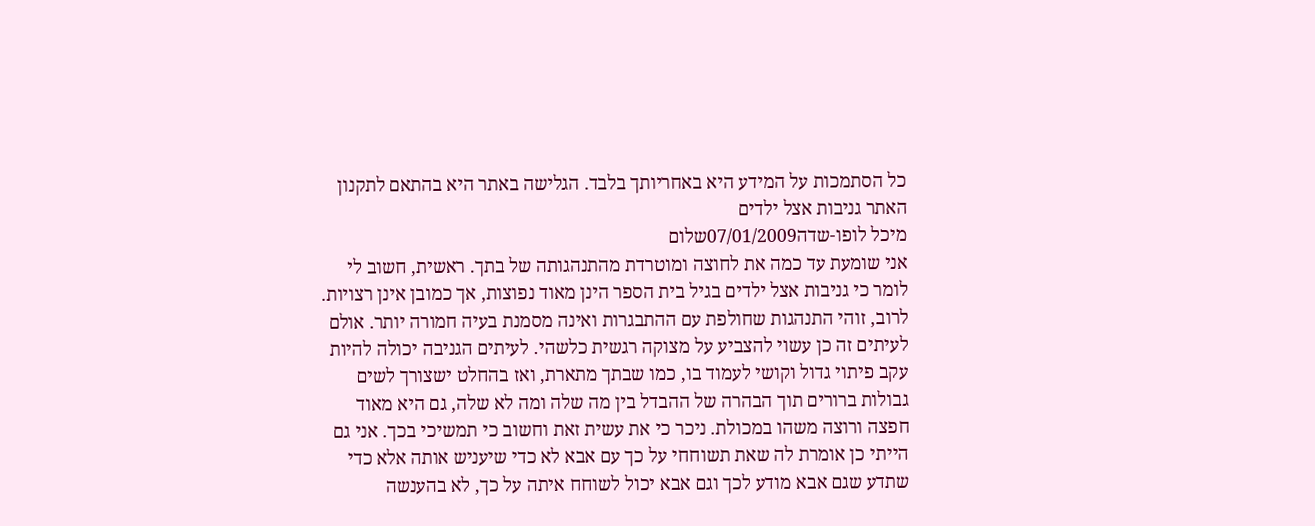כל הסתמכות על המידע היא באחריותך בלבד. הגלישה באתר היא בהתאם לתקנון האתר גניבות אצל ילדים
מיכל לופו-שדה07/01/2009שלום
אני שומעת עד כמה את לחוצה ומוטרדת מהתנהגותה של בתך. ראשית, חשוב לי לומר כי גניבות אצל ילדים בגיל בית הספר הינן מאוד נפוצות, אך כמובן אינן רצויות. לרוב, זוהי התנהגות שחולפת עם ההתבגרות ואינה מסמנת בעיה חמורה יותר. אולם לעיתים זה כן עשוי להצביע על מצוקה רגשית כלשהי. לעיתים הגניבה יכולה להיות עקב פיתוי גדול וקושי לעמוד בו, כמו שבתך מתארת, ואז בהחלט ישצורך לשים גבולות ברורים תוך הבהרה של ההבדל בין מה שלה ומה לא שלה, גם היא מאוד חפצה ורוצה משהו במכולת. ניכר כי את עשית זאת וחשוב כי תמשיכי בכך. אני גם הייתי כן אומרת לה שאת תשוחחי על כך עם אבא לא כדי שיעניש אותה אלא כדי שתדע שגם אבא מודע לכך וגם אבא יכול לשוחח איתה על כך, לא בהענשה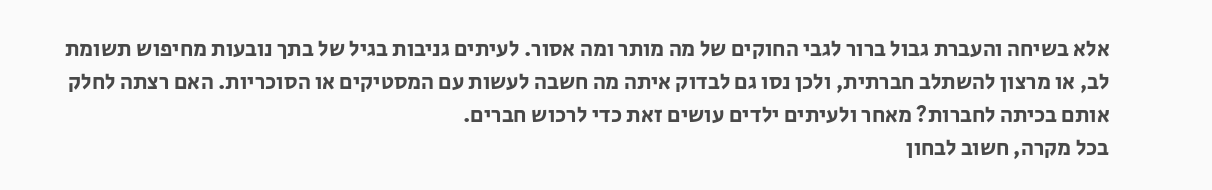אלא בשיחה והעברת גבול ברור לגבי החוקים של מה מותר ומה אסור. לעיתים גניבות בגיל של בתך נובעות מחיפוש תשומת לב, או מרצון להשתלב חברתית, ולכן נסו גם לבדוק איתה מה חשבה לעשות עם המסטיקים או הסוכריות. האם רצתה לחלק אותם בכיתה לחברות? מאחר ולעיתים ילדים עושים זאת כדי לרכוש חברים.
בכל מקרה, חשוב לבחון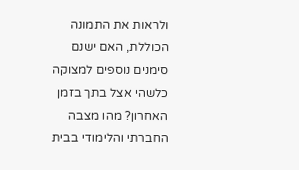ולראות את התמונה הכוללת, האם ישנם סימנים נוספים למצוקה כלשהי אצל בתך בזמן האחרון? מהו מצבה החברתי והלימודי בבית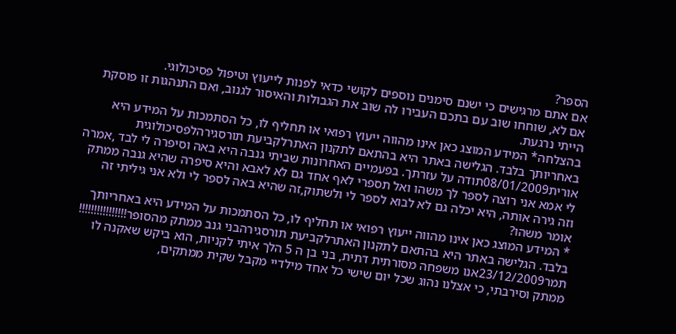הספר?
אם אתם מרגישים כי ישנם סימנים נוספים לקושי כדאי לפנות לייעוץ וטיפול פסיכולוגי.
אם לא, שוחחו שוב עם בתכם העבירו לה שוב את הגבולות והאיסור לגנוב, ואם התנהגות זו פוסקת הייתי נרגעת.
בהצלחה* המידע המוצג כאן אינו מהווה ייעוץ רפואי או תחליף לו, כל הסתמכות על המידע היא באחריותך בלבד. הגלישה באתר היא בהתאם לתקנון האתרלקביעת תורסגירהלפסיכולוגית
אורית08/01/2009תודה על עזרתך. בפעמיים האחרונות שביתי גנבה היא באה וסיפרה לי לבד ,אמרה לי אמא אני רוצה לספר לך משהו ואל תספרי לאף אחד גם לא לאבא והיא סיפרה שהיא גנבה ממתק וזה גירה אותה, היא יכלה גם לא לבוא לספר לי ולשתוק,זה שהיא באה לספר לי ולא אני גיליתי זה אומר משהו?
* המידע המוצג כאן אינו מהווה ייעוץ רפואי או תחליף לו, כל הסתמכות על המידע היא באחריותך בלבד. הגלישה באתר היא בהתאם לתקנון האתרלקביעת תורסגירהבני גנב ממתק מהסופר!!!!!!!!!!!!!!!!
תמר23/12/2009אנו משפחה מסורתית דתית, בני בן ה 5 הלך איתי לקניות, הוא ביקש שאקנה לו ממתק וסירבתי, כי אצלנו נהוג שכל יום שישי כל אחד מילדיי מקבל שקית ממתקים,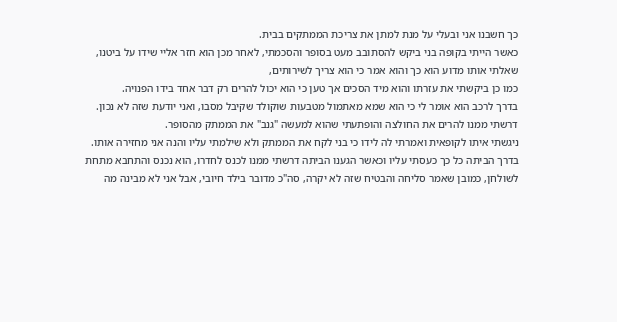כך חשבנו אני ובעלי על מנת למתן את צריכת הממתקים בבית.
כאשר הייתי בקופה בני ביקש להסתובב מעט בסופר והסכמתי, לאחר מכן הוא חזר אליי שידו על ביטנו, שאלתי אותו מדוע הוא כך והוא אמר כי הוא צריך לשירותים,
כמו כן ביקשתי את עזרתו והוא מיד הסכים אך טען כי הוא יכול להרים רק דבר אחד בידו הפנויה.
בדרך לרכב הוא אומר לי כי הוא שמא מאתמול מטבעות שוקולד שקיבל מסבו, ואני יודעת שזה לא נכון.
דרשתי ממנו להרים את החולצה והופתעתי שהוא למעשה "גנב" את הממתק מהסופר.
ניגשתי איתו לקופאית ואמרתי לה לידו כי בני לקח את הממתק ולא שילמתי עליו והנה אני מחזירה אותו.
בדרך הביתה כל כך כעסתי עליו וכאשר הגענו הביתה דרשתי ממנו לכנס לחדרו, הוא נכנס והתחבא מתחת לשולחן, כמובן שאמר סליחה והבטיח שזה לא יקרה, סה"כ מדובר בילד חיובי, אבל אני לא מבינה מה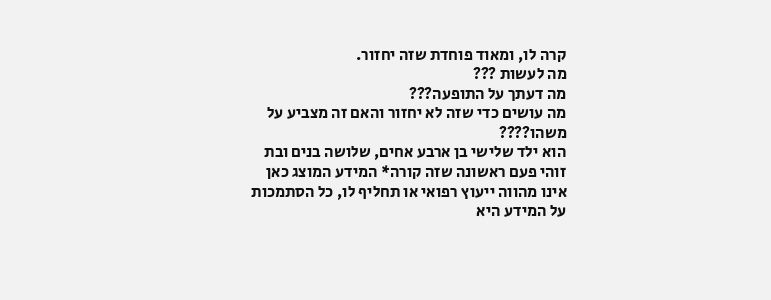קרה לו, ומאוד פוחדת שזה יחזור.
מה לעשות ???
מה דעתך על התופעה???
מה עושים כדי שזה לא יחזור והאם זה מצביע על משהו????
הוא ילד שלישי בן ארבע אחים, שלושה בנים ובת
זוהי פעם ראשונה שזה קורה* המידע המוצג כאן אינו מהווה ייעוץ רפואי או תחליף לו, כל הסתמכות על המידע היא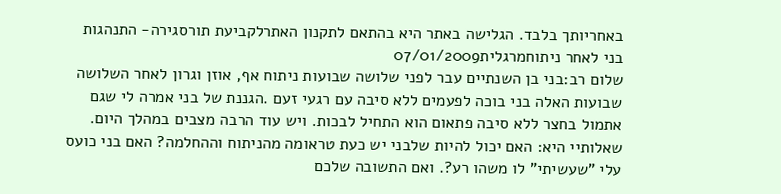באחריותך בלבד. הגלישה באתר היא בהתאם לתקנון האתרלקביעת תורסגירה- התנהגות בני לאחר ניתוחמרגלית07/01/2009
שלום רב:בני בן השנתיים עבר לפני שלושה שבועות ניתוח אף, אוזן וגרון לאחר השלושה שבועות האלה בני בוכה לפעמים ללא סיבה עם רגעי זעם .הגננת של בני אמרה לי שגם אתמול בחצר ללא סיבה פתאום הוא התחיל לבכות. ויש עוד הרבה מצבים במהלך היום. שאלותיי היא: האם יכול להיות שלבני יש כעת טראומה מהניתוח וההחלמה? האם בני כועס עלי "שעשיתי" לו משהו רע?. ואם התשובה שלכם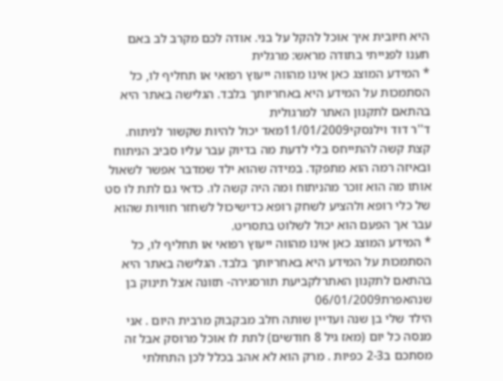היא חיובית איך אוכל להקל על בני. אודה לכם מקרב לב באם תענו לפנייתי בתודה מראש: מרגלית
* המידע המוצג כאן אינו מהווה ייעוץ רפואי או תחליף לו, כל הסתמכות על המידע היא באחריותך בלבד. הגלישה באתר היא בהתאם לתקנון האתר למרגולית
ד''ר דוד וילנסקי11/01/2009מאד יכול להיות שקשור לניתוח. קצת קשה להתייחס בלי לדעת מה בדיוק עבר עליו סביב הניתוח ובאיזה רמה הוא מתפקד. במידה שהוא ילד שמדבר אפשר לשאול אותו מה הוא זוכר מהניתוח ומה היה קשה לו. כדאי גם לתת לו סט של כלי רופא ולהציע לשחק רופא כדישיכול לשחזר חוויות שהוא עבר אך הפעם הוא יכול לשלוט בתסריט.
* המידע המוצג כאן אינו מהווה ייעוץ רפואי או תחליף לו, כל הסתמכות על המידע היא באחריותך בלבד. הגלישה באתר היא בהתאם לתקנון האתרלקביעת תורסגירה- תזונה אצל תינוק בן שנהאפרת06/01/2009
הילד שלי בן שנה ועדיין שותה חלב מבקבוק מרבית היום . אני מנסה כל יום (מאז גיל 8 חודשים) לתת לו אוכל מרוסק אבל זה מסתכם ב2-3 כפיות . מרק הוא לא אהב בכלל לכן התחלתי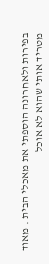בפירות ולאחרונה הוספתי את מאכלי הבית . מאוד מטריד אותי שהוא לא אוכל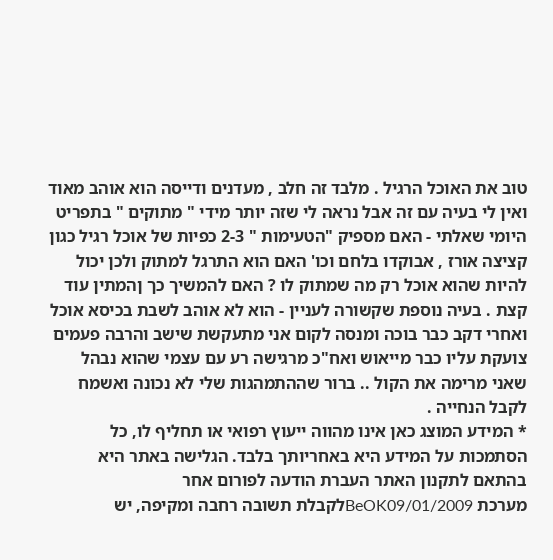טוב את האוכל הרגיל . מלבד זה חלב , מעדנים ודייסה הוא אוהב מאוד ואין לי בעיה עם זה אבל נראה לי שזה יותר מידי " מתוקים " בתפריט היומי שאלתי - האם מספיק "הטעימות " 2-3 כפיות של אוכל רגיל כגון קציצה אורז , אבוקדו בלחם וכו' האם הוא התרגל למתוק ולכן יכול להיות שהוא אוכל רק מה שמתוק לו ? האם להמשיך כך ןהמתין עוד קצת . בעיה נוספת שקשורה לעניין - הוא לא אוהב לשבת בכיסא אוכל ואחרי דקב כבר בוכה ומנסה לקום אני מתעקשת שישב והרבה פעמים צועקת עליו כבר מייאוש ואח"כ מרגישה רע עם עצמי שהוא נבהל שאני מרימה את הקול .. ברור שההתמהגות שלי לא נכונה ואשמח לקבל הנחייה .
* המידע המוצג כאן אינו מהווה ייעוץ רפואי או תחליף לו, כל הסתמכות על המידע היא באחריותך בלבד. הגלישה באתר היא בהתאם לתקנון האתר העברת הודעה לפורום אחר
מערכת BeOK09/01/2009לקבלת תשובה רחבה ומקיפה, יש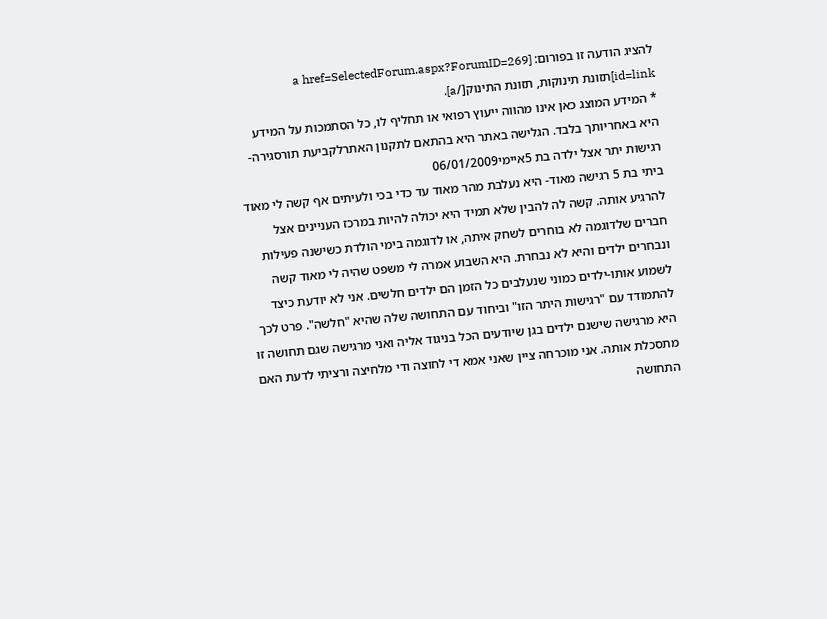להציג הודעה זו בפורום: [a href=SelectedForum.aspx?ForumID=269 id=link]תזונת תינוקות, תזונת התינוק[/a].
* המידע המוצג כאן אינו מהווה ייעוץ רפואי או תחליף לו, כל הסתמכות על המידע היא באחריותך בלבד. הגלישה באתר היא בהתאם לתקנון האתרלקביעת תורסגירה- רגישות יתר אצל ילדה בת 5איימי06/01/2009
ביתי בת 5 רגישה מאוד- היא נעלבת מהר מאוד עד כדי בכי ולעיתים אף קשה לי מאוד להרגיע אותה. קשה לה להבין שלא תמיד היא יכולה להיות במרכז העניינים אצל חברים שלדוגמה לא בוחרים לשחק איתה, או לדוגמה בימי הולדת כשישנה פעילות ונבחרים ילדים והיא לא נבחרת. היא השבוע אמרה לי משפט שהיה לי מאוד קשה לשמוע אותו-ילדים כמוני שנעלבים כל הזמן הם ילדים חלשים. אני לא יודעת כיצד להתמודד עם "רגישות היתר הזו" וביחוד עם התחושה שלה שהיא "חלשה". פרט לכך היא מרגישה שישנם ילדים בגן שיודעים הכל בניגוד אליה ואני מרגישה שגם תחושה זו מתסכלת אותה. אני מוכרחה ציין שאני אמא די לחוצה ודי מלחיצה ורציתי לדעת האם התחושה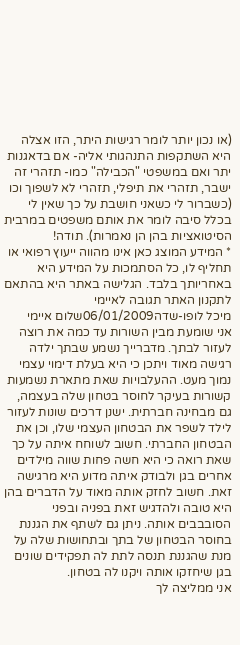(או נכון יותר לומר רגישות היתר, הזו אצלה היא השתקפות התנהגותי אליה- אם בדאגנות יתר ואם במשפטי "הכבילה" כמו- תזהרי זה ישבר, תזהרי את תיפלי, תזהרי לא לשפוך וכו (כשברור לי כשאני חושבת על כך שאין לי בכלל סיבה לומר את אותם משפטים במרבית הסיטואציות בהן הן נאמרות). תודה!
* המידע המוצג כאן אינו מהווה ייעוץ רפואי או תחליף לו, כל הסתמכות על המידע היא באחריותך בלבד. הגלישה באתר היא בהתאם לתקנון האתר תגובה לאיימי
מיכל לופו-שדה06/01/2009שלום איימי
אני שומעת מבין השורות עד כמה את רוצה לעזור לבתך. מדברייך נשמע שבתך ילדה רגישה מאוד ויתכן כי היא בעלת דימוי עצמי נמוך מעט. ההעלבויות שאת מתארת נשמעות קשורות בעיקר לחוסר בטחון שלה בעצמה, גם מבחינה חברתית. ישנן דרכים שונות לעזור לילד לשפר את הבטחון העצמי שלו, וכן את הבטחון החברתי. חשוב לשוחח איתה על כך שאת רואה כי היא חשה פחות שווה מילדים אחרים בגן ולבודק איתה מדוע היא מרגישה זאת. חשוב לחזק אותה מאוד על הדברים בהן היא טובה ולהדגיש זאת בפניה ובפני הסובבבים אותה. ניתן גם לשתף את הגננת בחוסר הבטחון של בתך ובתחושות שלה על מנת שהגננת תנסה לתת לה תפקידים שונים בגן שיחזקו אותה ויקנו לה בטחון.
אני ממליצה לך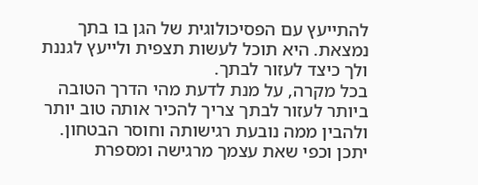להתייעץ עם הפסיכולוגית של הגן בו בתך נמצאת. היא תוכל לעשות תצפית ולייעץ לגננת ולך כיצד לעזור לבתך.
בכל מקרה, על מנת לדעת מהי הדרך הטובה ביותר לעזור לבתך צריך להכיר אותה טוב יותר ולהבין ממה נובעת רגישותה וחוסר הבטחון. יתכן וכפי שאת עצמך מרגישה ומספרת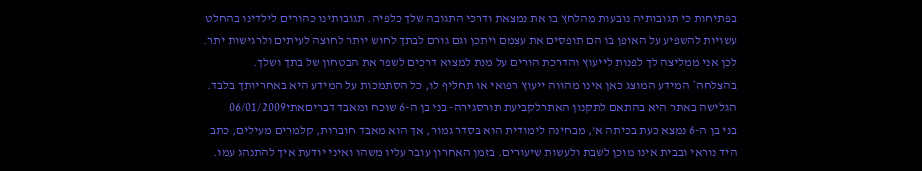בפתיחות כי תגובותיה נובעות מהלחץ בו את נמצאת ודרכי התגובה שלך כלפיה. תגובותינו כהורים לילדינו בהחלט עשויות להשפיע על האופן בו הם תופסים את עצמם ויתכן וגם גורם לבתך לחוש יותר לחוצה לעיתים ולרגישות יתר.
לכן אני ממליצה לך לפנות לייעוץ והדרכת הורים על מנת למצוא דרכים לשפר את הבטחון של בתך ושלך.
בהצלחה* המידע המוצג כאן אינו מהווה ייעוץ רפואי או תחליף לו, כל הסתמכות על המידע היא באחריותך בלבד. הגלישה באתר היא בהתאם לתקנון האתרלקביעת תורסגירה- בני בן ה-6 שוכח ומאבד דבריםאתי06/01/2009
בני בן ה-6 נמצא כעת בכיתה א', מבחינה לימודית הוא בסדר גמור, אך הוא מאבד חוברות, קלמרים מעילים, כתב היד נוראי ובבית אינו מוכן לשבת ולעשות שיעורים. בזמן האחרון עובר עליו משהו ואיני יודעת איך להתנהג עמו.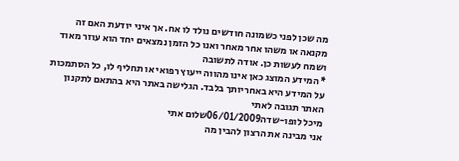מה שכן לפני כשמונה חודשים נולד לו אח. אך איני יודעת האם זה מקנאה או משהו אחר מאחר ואנו כל הזמן נמצאים יחד הוא עוזר מאוד ושמח לעשות כן. אודה לתשובה
* המידע המוצג כאן אינו מהווה ייעוץ רפואי או תחליף לו, כל הסתמכות על המידע היא באחריותך בלבד. הגלישה באתר היא בהתאם לתקנון האתר תגובה לאתי
מיכל לופו-שדה06/01/2009שלום אתי
אני מבינה את הרצון להבין מה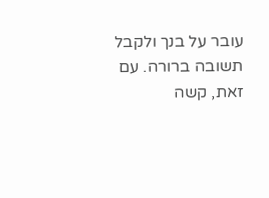עובר על בנך ולקבל תשובה ברורה. עם זאת, קשה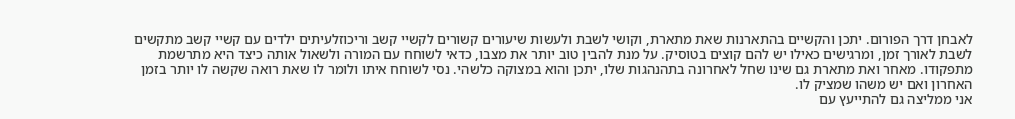לאבחן דרך הפורום. יתכן והקשיים בהתארנות שאת מתארת, וקושי לשבת ולעשות שיעורים קשורים לקשיי קשב וריכוזלעיתים ילדים עם קשיי קשב מתקשים לשבת לאורך זמן, ומרגישים כאילו יש להם קוצים בטוסיק. על מנת להבין טוב יותר את מצבו, כדאי לשוחח עם המורה ולשאול אותה כיצד היא מתרשמת מתפקודו. מאחר ואת מתארת גם שינו שחל לאחרונה בתהנהגות שלו, יתכן והוא במצוקה כלשהי. נסי לשוחח איתו ולומר לו שאת רואה שקשה לו יותר בזמן האחרון ואם יש משהו שמציק לו.
אני ממליצה גם להתייעץ עם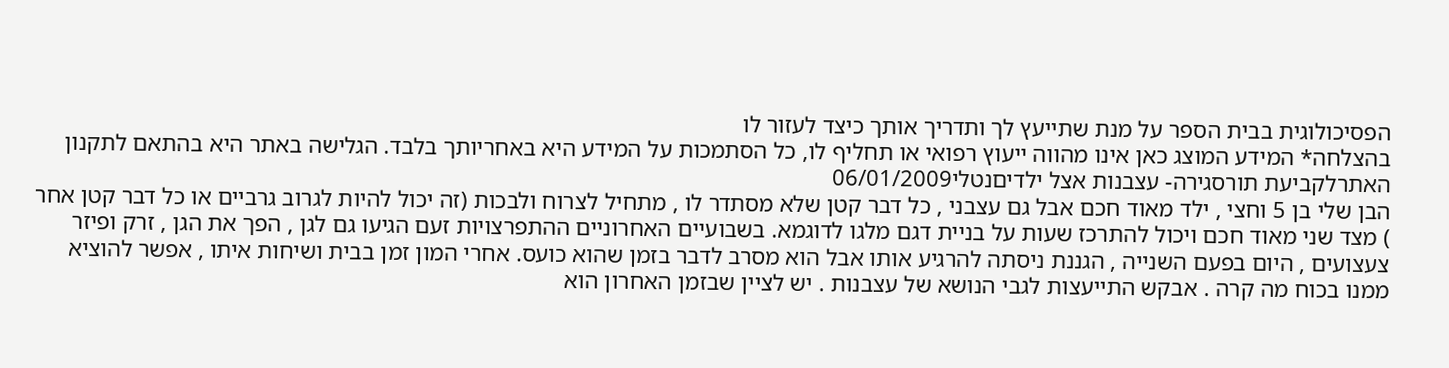הפסיכולוגית בבית הספר על מנת שתייעץ לך ותדריך אותך כיצד לעזור לו
בהצלחה* המידע המוצג כאן אינו מהווה ייעוץ רפואי או תחליף לו, כל הסתמכות על המידע היא באחריותך בלבד. הגלישה באתר היא בהתאם לתקנון האתרלקביעת תורסגירה- עצבנות אצל ילדיםנטלי06/01/2009
הבן שלי בן 5 וחצי , ילד מאוד חכם אבל גם עצבני , כל דבר קטן שלא מסתדר לו , מתחיל לצרוח ולבכות (זה יכול להיות לגרוב גרביים או כל דבר קטן אחר ) מצד שני מאוד חכם ויכול להתרכז שעות על בניית דגם מלגו לדוגמא. בשבועיים האחרוניים ההתפרצויות זעם הגיעו גם לגן , הפך את הגן , זרק ופיזר צעצועים , היום בפעם השנייה , הגננת ניסתה להרגיע אותו אבל הוא מסרב לדבר בזמן שהוא כועס. אחרי המון זמן בבית ושיחות איתו , אפשר להוציא ממנו בכוח מה קרה . אבקש התייעצות לגבי הנושא של עצבנות . יש לציין שבזמן האחרון הוא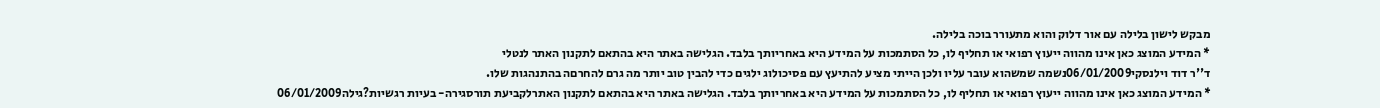מבקש לישון בלילה עם אור דלוק והוא מתעורר בוכה בלילה.
* המידע המוצג כאן אינו מהווה ייעוץ רפואי או תחליף לו, כל הסתמכות על המידע היא באחריותך בלבד. הגלישה באתר היא בהתאם לתקנון האתר לנטלי
ד''ר דוד וילנסקי06/01/2009נשמה שמשהוא עובר עליו ולכן הייתי מציע להתיעץ עם פסיכולוג ילגים כדי להבין טוב יותר מה גרם להחרםה בהתנהגות שלו.
* המידע המוצג כאן אינו מהווה ייעוץ רפואי או תחליף לו, כל הסתמכות על המידע היא באחריותך בלבד. הגלישה באתר היא בהתאם לתקנון האתרלקביעת תורסגירה- בעיות רגשיות?גילה06/01/2009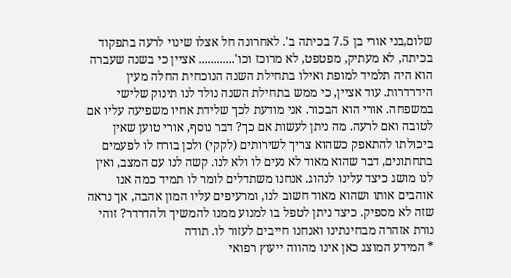שלום,בני אורי בן 7.5 בכיתה ב'. לאחרונה חל אצלו שינוי לרעה בתפקוד בכיתה, לא מעתיק, מפטפט, לא מרוכז וכו'............ אציין כי בשנה שעברה הוא היה תלמיד למופת ואילו בתחילת השנה הנוכחית החלה מעין הידרדרות. עוד אציין, כי ממש בתחילת השנה נולד לנו תינוק שלישי במשפחה. אורי הוא הבכור. אני מודעת לכך שלידת אחיו משפיעה עליו אם לטובה ואם לרעה. מה ניתן לעשות אם כך? דבר נוסף, אורי טוען שאין ביכולתו להתאפק כשהוא צריך לשירותים (לקקי) ולכן בורח לו לפעמים בתחתונים, דבר שהוא מאוד לא נעים לו ולא לנו. קשה לנו עם המצב, ואין לנו מושג כיצד עלינו לנהוג. אנחנו משתדלים לומר לו תמיד כמה אנו אוהבים אותו ושהוא מאוד חשוב לנו, ומרעיפים עליו המון אהבה, אך נראה שזה לא מספיק. כיצד ניתן לטפל בו למנוע ממנו להמשיך ולהדרדר? זוהי נורת אזהרה מבחינתינו ואנחנו חייבים לעזור לו. תודה
* המידע המוצג כאן אינו מהווה ייעוץ רפואי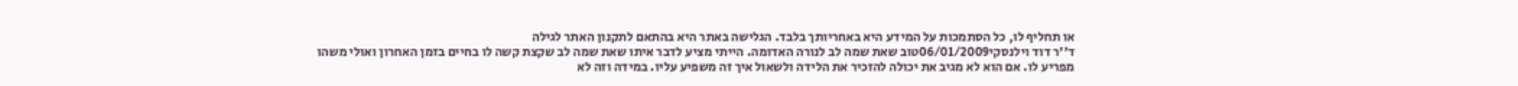או תחליף לו, כל הסתמכות על המידע היא באחריותך בלבד. הגלישה באתר היא בהתאם לתקנון האתר לגילה
ד''ר דוד וילנסקי06/01/2009טוב שאת שמה לב לנורה האדומה. הייתי מציע לדבר איתו שאת שמה לב שקצת קשה לו בחיים בזמן האחרון ואולי משהו מפריע לו. אם הוא לא מגיב את יכולה להזכיר את הלידה ולשאול איך זה משפיע עליו. במידה וזה לא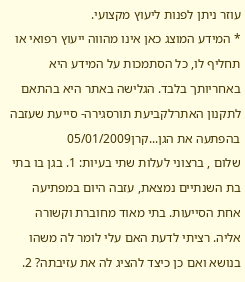עוזר ניתן לפנות ליעוץ מקצועי.
* המידע המוצג כאן אינו מהווה ייעוץ רפואי או תחליף לו, כל הסתמכות על המידע היא באחריותך בלבד. הגלישה באתר היא בהתאם לתקנון האתרלקביעת תורסגירה- סייעת שעזבה בהפתעה את הגן...קרן05/01/2009
שלום , ברצוני לעלות שתי בעיות: 1. בגן בו בתי בת השנתיים נמצאת, עזבה היום במפתיעה אחת הסייעות. בתי מאוד מחוברת וקשורה אליה. רציתי לדעת האם עלי לומר לה משהו בנושא ואם כן כיצד להציג לה את עזיבתה? 2.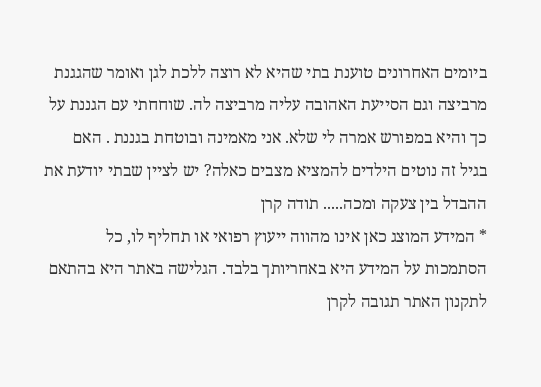ביומים האחרונים טוענת בתי שהיא לא רוצה ללכת לגן ואומר שהגגנת מרביצה וגם הסייעת האהובה עליה מרביצה לה. שוחחתי עם הגננת על כך והיא במפורש אמרה לי שלא. אני מאמינה ובוטחת בגננת . האם בגיל זה נוטים הילדים להמציא מצבים כאלה? יש לציין שבתי יודעת את ההבדל בין צעקה ומכה..... תודה קרן
* המידע המוצג כאן אינו מהווה ייעוץ רפואי או תחליף לו, כל הסתמכות על המידע היא באחריותך בלבד. הגלישה באתר היא בהתאם לתקנון האתר תגובה לקרן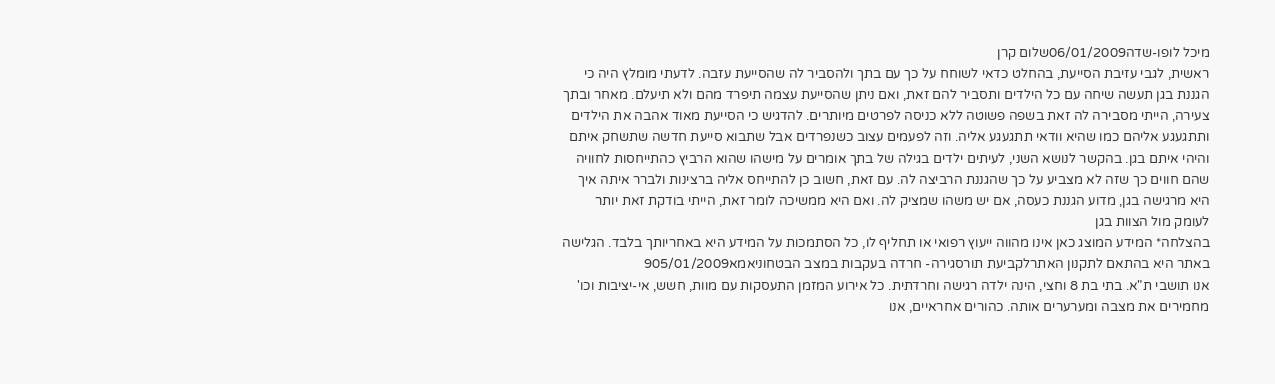מיכל לופו-שדה06/01/2009שלום קרן
ראשית, לגבי עזיבת הסייעת, בהחלט כדאי לשוחח על כך עם בתך ולהסביר לה שהסייעת עזבה. לדעתי מומלץ היה כי הגננת בגן תעשה שיחה עם כל הילדים ותסביר להם זאת, ואם ניתן שהסייעת עצמה תיפרד מהם ולא תיעלם. מאחר ובתך צעירה, הייתי מסבירה לה זאת בשפה פשוטה ללא כניסה לפרטים מיותרים. להדגיש כי הסייעת מאוד אהבה את הילדים ותתגעגע אליהם כמו שהיא וודאי תתגעגע אליה. וזה לפעמים עצוב כשנפרדים אבל שתבוא סייעת חדשה שתשחק איתם והיהי איתם בגן. בהקשר לנושא השני, לעיתים ילדים בגילה של בתך אומרים על מישהו שהוא הרביץ כהתייחסות לחוויה שהם חווים כך שזה לא מצביע על כך שהגננת הרביצה לה. עם זאת, חשוב כן להתייחס אליה ברצינות ולברר איתה איך היא מרגישה בגן, מדוע הגננת כעסה, אם יש משהו שמציק לה. ואם היא ממשיכה לומר זאת, הייתי בודקת זאת יותר לעומק מול הצוות בגן
בהצלחה* המידע המוצג כאן אינו מהווה ייעוץ רפואי או תחליף לו, כל הסתמכות על המידע היא באחריותך בלבד. הגלישה באתר היא בהתאם לתקנון האתרלקביעת תורסגירה- חרדה בעקבות במצב הבטחוניאמא905/01/2009
אנו תושבי ת"א. בתי בת 8 וחצי, הינה ילדה רגישה וחרדתית. כל אירוע המזמן התעסקות עם מוות, חשש, אי-יציבות וכו' מחמירים את מצבה ומערערים אותה. כהורים אחראיים, אנו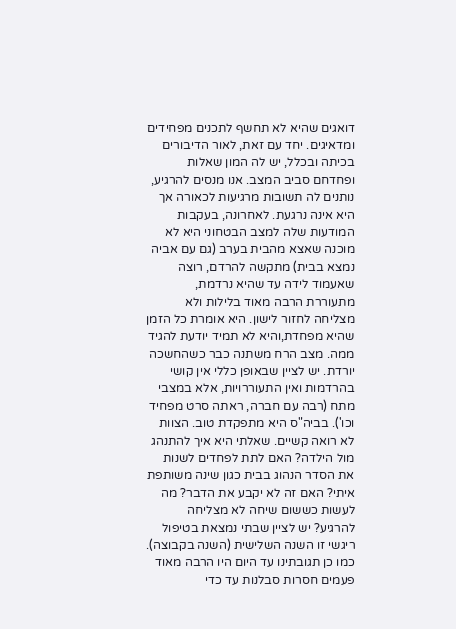דואגים שהיא לא תחשף לתכנים מפחידים ומדאיגים. יחד עם זאת, לאור הדיבורים בכיתה ובכלל, יש לה המון שאלות ופחדחם סביב המצב. אנו מנסים להרגיע, נותנים לה תשובות מרגיעות לכאורה אך היא אינה נרגעת. לאחרונה, בעקבות המודעות שלה למצב הבטחוני היא לא מוכנה שאצא מהבית בערב (גם עם אביה נמצא בבית) מתקשה להרדם, רוצה שאעמוד לידה עד שהיא נרדמת, מתעוררת הרבה מאוד בלילות ולא מצליחה לחזור לישון. היא אומרת כל הזמן שהיא מפחדת,והיא לא תמיד יודעת להגיד ממה. מצב הרח משתנה כבר כשהחשכה יורדת. יש לציין שבאופן כללי אין קושי בהרדמות ואין התעוררויות, אלא במצבי מתח (רבה עם חברה, ראתה סרט מפחיד וכו'). בביה"ס היא מתפקדת טוב. הצוות לא רואה קשיים. שאלתי היא איך להתנהג מול הילדה? האם לתת לפחדים לשנות את הסדר הנהוג בבית כגון שינה משותפת איתי? האם זה לא יקבע את הדבר? מה לעשות כששום שיחה לא מצליחה להרגיע? יש לציין שבתי נמצאת בטיפול ריגשי זו השנה השלישית (השנה בקבוצה). כמו כן תגובתינו עד היום היו הרבה מאוד פעמים חסרות סבלנות עד כדי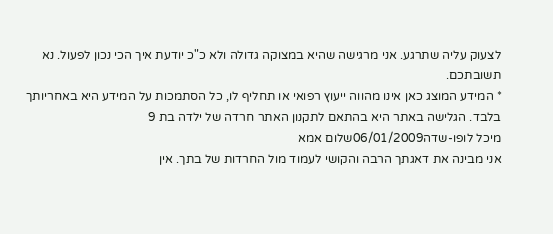לצעוק עליה שתרגע. אני מרגישה שהיא במצוקה גדולה ולא כ"כ יודעת איך הכי נכון לפעול. נא תשובתכם.
* המידע המוצג כאן אינו מהווה ייעוץ רפואי או תחליף לו, כל הסתמכות על המידע היא באחריותך בלבד. הגלישה באתר היא בהתאם לתקנון האתר חרדה של ילדה בת 9
מיכל לופו-שדה06/01/2009שלום אמא
אני מבינה את דאגתך הרבה והקושי לעמוד מול החרדות של בתך. אין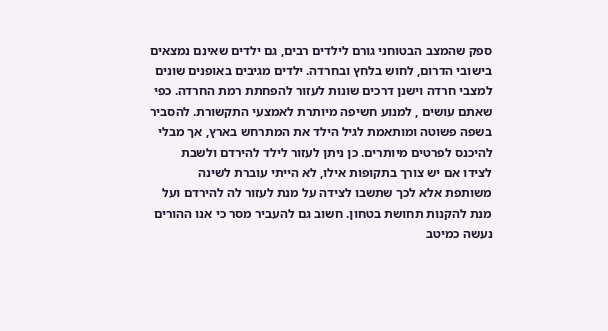ספק שהמצב הבטוחני גורם לילדים רבים, גם ילדים שאינם נמצאים בישובי הדרום, לחוש בלחץ ובחרדה. ילדים מגיבים באופנים שונים למצבי חרדה וישנן דרכים שונות לעזור להפחתת רמת החרדה. כפי שאתם עושים , למנוע חשיפה מיותרת לאמצעי התקשורת. להסביר בשפה פשוטה ומותאמת לגיל הילד את המתרחש בארץ, אך מבלי להיכנס לפרטים מיותרים. כן ניתן לעזור לילד להירדם ולשבת לצידו אם יש צורך בתקופות אילו, לא הייתי עוברת לשינה משותפת אלא לכך שתשבו לצידה על מנת לעזור לה להירדם ועל מנת להקנות תחושת בטחון. חשוב גם להעביר מסר כי אנו ההורים נעשה כמיטב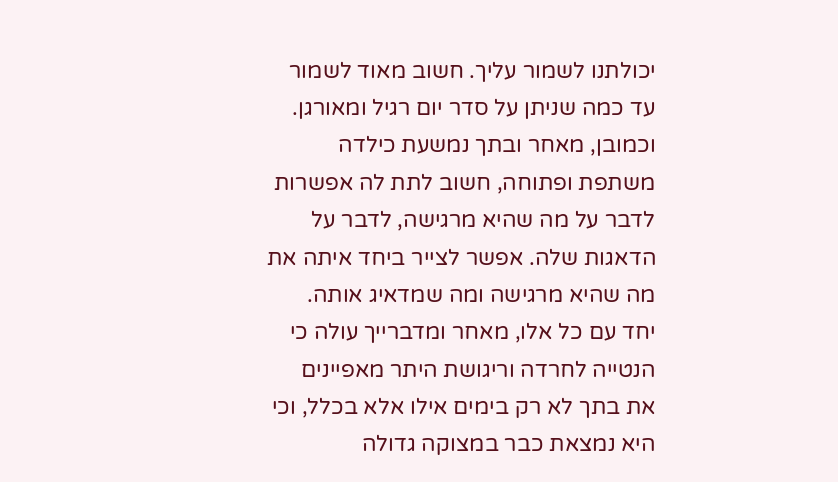יכולתנו לשמור עליך. חשוב מאוד לשמור עד כמה שניתן על סדר יום רגיל ומאורגן. וכמובן, מאחר ובתך נמשעת כילדה משתפת ופתוחה, חשוב לתת לה אפשרות לדבר על מה שהיא מרגישה, לדבר על הדאגות שלה. אפשר לצייר ביחד איתה את מה שהיא מרגישה ומה שמדאיג אותה.
יחד עם כל אלו, מאחר ומדברייך עולה כי הנטייה לחרדה וריגושת היתר מאפיינים את בתך לא רק בימים אילו אלא בכלל, וכי היא נמצאת כבר במצוקה גדולה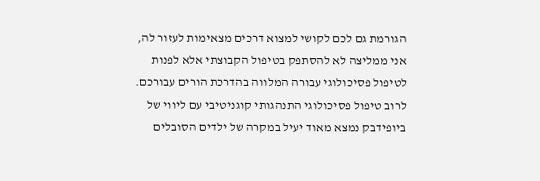הגורמת גם לכם לקושי למצוא דרכים מצאימות לעזור לה, אני ממליצה לא להסתפק בטיפול הקבוצתי אלא לפנות לטיפול פסיכולוגי עבורה המלווה בהדרכת הורים עבורכם. לרוב טיפול פסיכולוגי התנהגותי קוגניטיבי עם ליווי של ביופידבק נמצא מאוד יעיל במקרה של ילדים הסובלים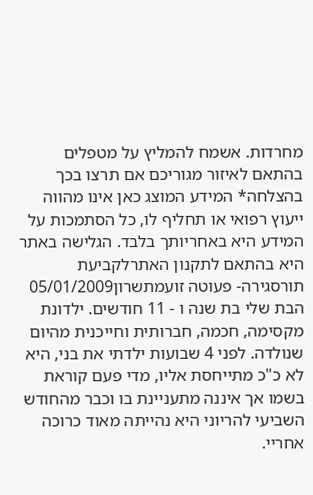מחרדות. אשמח להמליץ על מטפלים בהתאם לאיזור מגוריכם אם תרצו בכך
בהצלחה* המידע המוצג כאן אינו מהווה ייעוץ רפואי או תחליף לו, כל הסתמכות על המידע היא באחריותך בלבד. הגלישה באתר היא בהתאם לתקנון האתרלקביעת תורסגירה- פעוטה זועמתשרון05/01/2009
הבת שלי בת שנה ו - 11 חודשים. ילדונת מקסימה, חכמה, חברותית וחייכנית מהיום שנולדה. לפני 4 שבועות ילדתי את בני, היא לא כ"כ מתייחסת אליו, מדי פעם קוראת בשמו אך איננה מתעניינת בו וכבר מהחודש השביעי להריוני היא נהייתה מאוד כרוכה אחריי.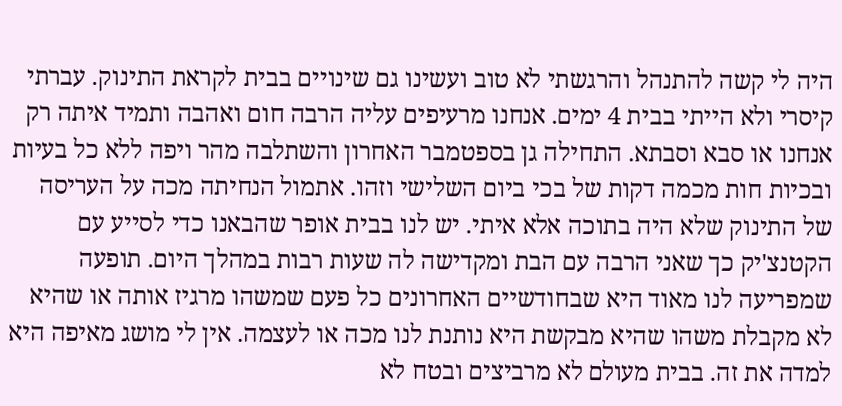היה לי קשה להתנהל והרגשתי לא טוב ועשינו גם שינויים בבית לקראת התינוק. עברתי קיסרי ולא הייתי בבית 4 ימים. אנחנו מרעיפים עליה הרבה חום ואהבה ותמיד איתה רק אנחנו או סבא וסבתא. התחילה גן בספטמבר האחרון והשתלבה מהר ויפה ללא כל בעיות ובכיות חות מכמה דקות של בכי ביום השלישי וזהו. אתמול הנחיתה מכה על העריסה של התינוק שלא היה בתוכה אלא איתי. יש לנו בבית אופר שהבאנו כדי לסייע עם הקטנצ'יק כך שאני הרבה עם הבת ומקדישה לה שעות רבות במהלך היום. תופעה שמפריעה לנו מאוד היא שבחודשיים האחרונים כל פעם שמשהו מרגיז אותה או שהיא לא מקבלת משהו שהיא מבקשת היא נותנת לנו מכה או לעצמה. אין לי מושג מאיפה היא למדה את זה. בבית מעולם לא מרביצים ובטח לא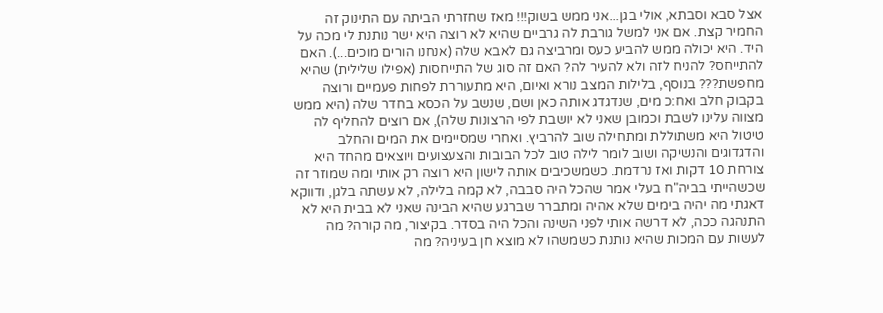אצל סבא וסבתא, אולי בגן...אני ממש בשוק!!! מאז שחזרתי הביתה עם התינוק זה החמיר קצת. אם אני למשל גורבת לה גרביים שהיא לא רוצה היא ישר נותנת לי מכה על היד. היא יכולה ממש להביע כעס ומרביצה גם לאבא שלה (אנחנו הורים מוכים...). האם להתייחס? להניח לזה ולא להעיר לה? האם זה סוג של התייחסות (אפילו שלילית) שהיא מחפשת??? בנוסף, בלילות המצב נורא ואיום, היא מתעוררת לפחות פעמיים ורוצה בקבוק חלב ואח:כ מים, שנדגדג אותה כאן ושם, שנשב על הכסא בחדר שלה (היא ממש מצווה עלינו לשבת וכמובן שאני לא יושבת לפי הרצונות שלה), אם רוצים להחליף לה טיטול היא משתוללת ומתחילה שוב להרביץ. ואחרי שמסיימים את המים והחלב והדגדוגים והנשיקה ושוב לומר לילה טוב לכל הבובות והצעצועים ויוצאים מהחד היא צורחת 10 דקות ואז נרדמת. כשמשכיבים אותה לישון היא רוצה רק אותי ומה שמוזר זה שכשהייתי בביה"ח בעלי אמר שהכל היה סבבה, לא קמה בלילה, לא עשתה בלגן, ודווקא דאגתי מה יהיה בימים שלא אהיה ומתברר שברגע שהיא הבינה שאני לא בבית היא לא התנהגה ככה, לא דרשה אותי לפני השינה והכל היה בסדר. בקיצור, מה קורה? מה לעשות עם המכות שהיא נותנת כשמשהו לא מוצא חן בעיניה? מה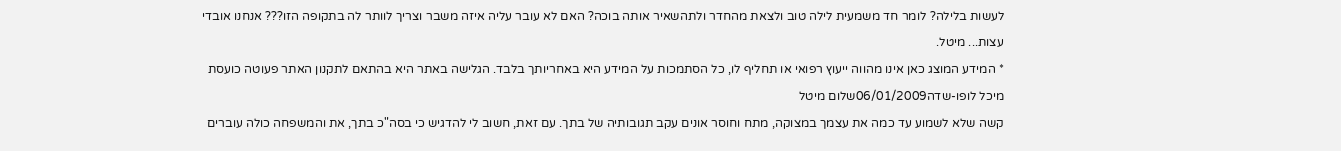לעשות בלילה? לומר חד משמעית לילה טוב ולצאת מהחדר ולתהשאיר אותה בוכה? האם לא עובר עליה איזה משבר וצריך לוותר לה בתקופה הזו??? אנחנו אובדי עצות... מיטל.
* המידע המוצג כאן אינו מהווה ייעוץ רפואי או תחליף לו, כל הסתמכות על המידע היא באחריותך בלבד. הגלישה באתר היא בהתאם לתקנון האתר פעוטה כועסת
מיכל לופו-שדה06/01/2009שלום מיטל
קשה שלא לשמוע עד כמה את עצמך במצוקה, מתח וחוסר אונים עקב תגובותיה של בתך. עם זאת, חשוב לי להדגיש כי בסה"כ בתך, את והמשפחה כולה עוברים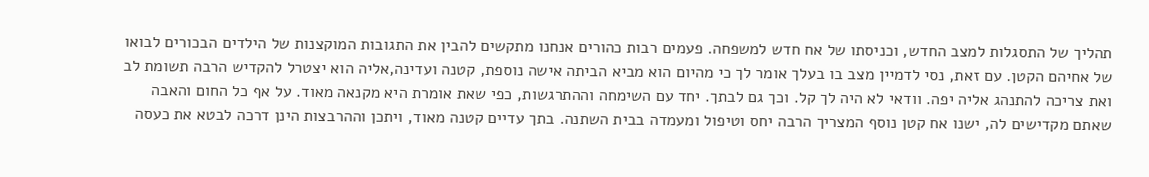תהליך של התסגלות למצב החדש, וכניסתו של אח חדש למשפחה. פעמים רבות כהורים אנחנו מתקשים להבין את התגובות המוקצנות של הילדים הבכורים לבואו של אחיהם הקטן. עם זאת, נסי לדמיין מצב בו בעלך אומר לך כי מהיום הוא מביא הביתה אישה נוספת, קטנה ועדינה,אליה הוא יצטרל להקדיש הרבה תשומת לב ואת צריכה להתנהג אליה יפה. וודאי לא היה לך קל. וכך גם לבתך. יחד עם השימחה וההתרגשות, כפי שאת אומרת היא מקנאה מאוד. על אף כל החום והאבה שאתם מקדישים לה, ישנו אח קטן נוסף המצריך הרבה יחס וטיפול ומעמדה בבית השתנה. בתך עדיים קטנה מאוד, ויתכן וההרבצות הינן דרכה לבטא את כעסה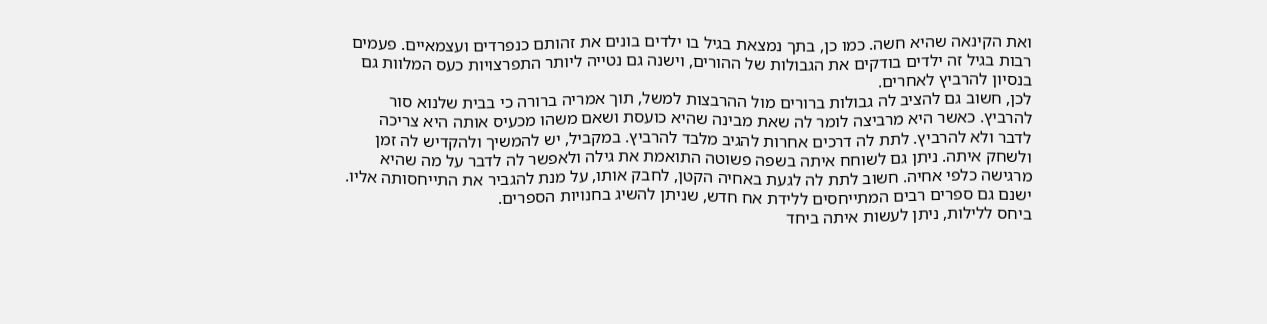ואת הקינאה שהיא חשה. כמו כן, בתך נמצאת בגיל בו ילדים בונים את זהותם כנפרדים ועצמאיים. פעמים רבות בגיל זה ילדים בודקים את הגבולות של ההורים, וישנה גם נטייה ליותר התפרצויות כעס המלוות גם בנסיון להרביץ לאחרים.
לכן, חשוב גם להציב לה גבולות ברורים מול ההרבצות למשל, תוך אמריה ברורה כי בבית שלנוא סור להרביץ. כאשר היא מרביצה לומר לה שאת מבינה שהיא כועסת ושאם משהו מכעיס אותה היא צריכה לדבר ולא להרביץ. לתת לה דרכים אחרות להגיב מלבד להרביץ. במקביל, יש להמשיך ולהקדיש לה זמן ולשחק איתה. ניתן גם לשוחח איתה בשפה פשוטה התואמת את גילה ולאפשר לה לדבר על מה שהיא מרגישה כלפי אחיה. חשוב לתת לה לגעת באחיה הקטן, לחבק אותו, על מנת להגביר את התייחסותה אליו. ישנם גם ספרים רבים המתייחסים ללידת אח חדש, שניתן להשיג בחנויות הספרים.
ביחס ללילות, ניתן לעשות איתה ביחד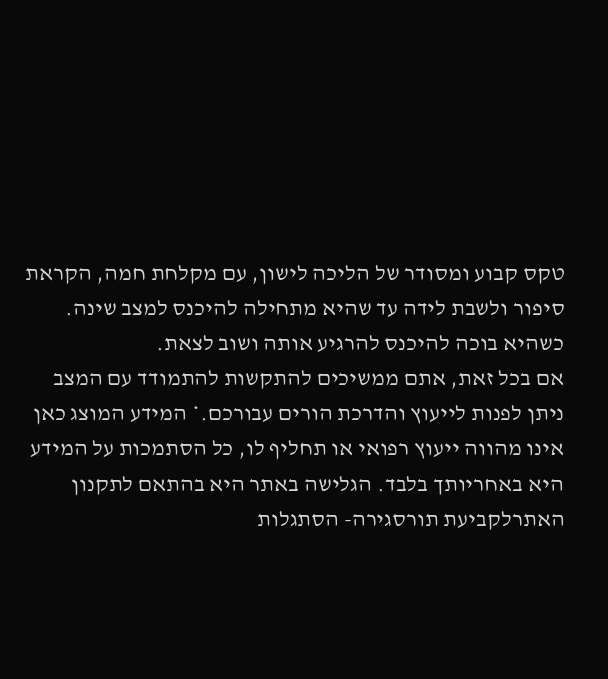טקס קבוע ומסודר של הליכה לישון, עם מקלחת חמה, הקראת סיפור ולשבת לידה עד שהיא מתחילה להיכנס למצב שינה. כשהיא בוכה להיכנס להרגיע אותה ושוב לצאת.
אם בכל זאת, אתם ממשיכים להתקשות להתמודד עם המצב ניתן לפנות לייעוץ והדרכת הורים עבורכם.* המידע המוצג כאן אינו מהווה ייעוץ רפואי או תחליף לו, כל הסתמכות על המידע היא באחריותך בלבד. הגלישה באתר היא בהתאם לתקנון האתרלקביעת תורסגירה- הסתגלות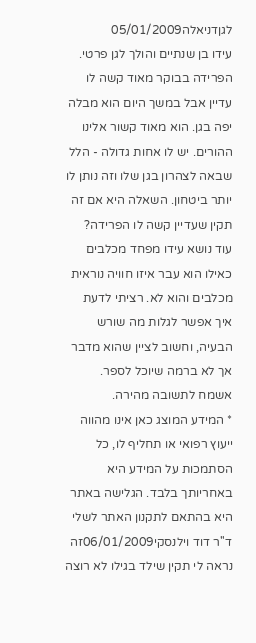לגןדניאלה05/01/2009
עידו בן שנתיים והולך לגן פרטי. הפרידה בבוקר מאוד קשה לו עדיין אבל במשך היום הוא מבלה יפה בגן. הוא מאוד קשור אלינו ההורים. יש לו אחות גדולה - הלל שבאה לצהרון בגן שלו וזה נותן לו יותר ביטחון. השאלה היא אם זה תקין שעדיין קשה לו הפרידה? עוד נושא עידו מפחד מכלבים כאילו הוא עבר איזו חוויה נוראית מכלבים והוא לא. רציתי לדעת איך אפשר לגלות מה שורש הבעיה, וחשוב לציין שהוא מדבר אך לא ברמה שיוכל לספר. אשמח לתשובה מהירה.
* המידע המוצג כאן אינו מהווה ייעוץ רפואי או תחליף לו, כל הסתמכות על המידע היא באחריותך בלבד. הגלישה באתר היא בהתאם לתקנון האתר לשלי
ד''ר דוד וילנסקי06/01/2009זה נראה לי תקין שילד בגילו לא רוצה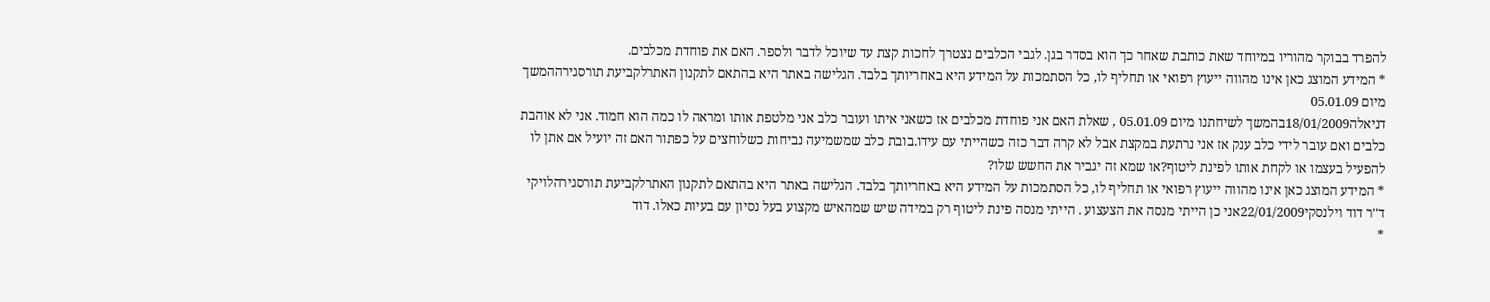להפרד בבוקר מהוריו במיוחד שאת כותבת שאחר כך הוא בסדר בגן. לגבי הכלבים נצטרך לחכות קצת עד שיוכל לדבר ולספר. האם את פוחדת מכלבים.
* המידע המוצג כאן אינו מהווה ייעוץ רפואי או תחליף לו, כל הסתמכות על המידע היא באחריותך בלבד. הגלישה באתר היא בהתאם לתקנון האתרלקביעת תורסגירההמשך מיום 05.01.09
דניאלה18/01/2009בהמשך לשיחתנו מיום 05.01.09 , שאלת האם אני פוחדת מכלבים אז כשאני איתו ועובר כלב אני מלטפת אותו ומראה לו כמה הוא חמוד. אני לא אוהבת כלבים ואם עובר לידי כלב ענק אז אני נרתעת במקצת אבל לא קרה דבר כזה כשהייתי עם עידו.בובת כלב שמשמיעה נביחות כשלוחצים על כפתור האם זה יועיל אם אתן לו להפעיל בעצמו או לקחת אותו לפינת ליטוף?או שמא זה יגביר את החשש שלו?
* המידע המוצג כאן אינו מהווה ייעוץ רפואי או תחליף לו, כל הסתמכות על המידע היא באחריותך בלבד. הגלישה באתר היא בהתאם לתקנון האתרלקביעת תורסגירהלויקי
ד''ר דוד וילנסקי22/01/2009אני כן הייתי מנסה את הצעצוע . הייתי מנסה פינת ליטוף רק במידה שיש שמהאיש מקצוע בעל נסיון עם בעיות כאלו. דוד
*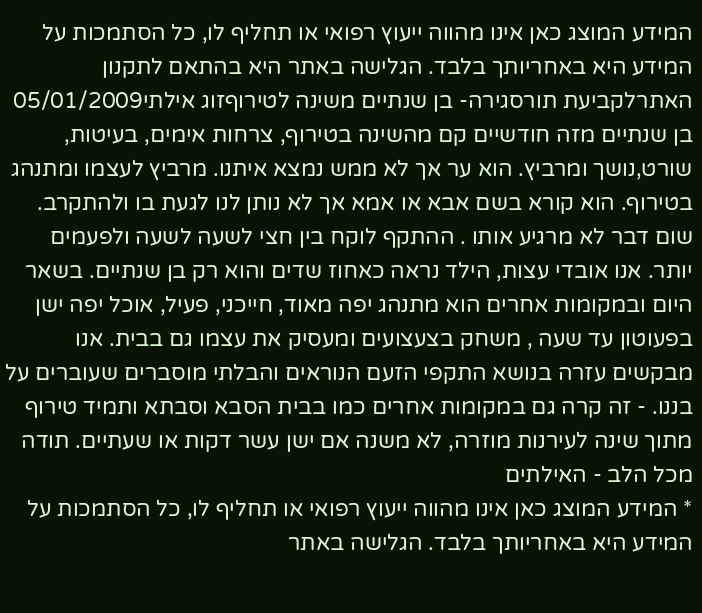המידע המוצג כאן אינו מהווה ייעוץ רפואי או תחליף לו, כל הסתמכות על המידע היא באחריותך בלבד. הגלישה באתר היא בהתאם לתקנון האתרלקביעת תורסגירה- בן שנתיים משינה לטירוףזוג אילתי05/01/2009
בן שנתיים מזה חודשיים קם מהשינה בטירוף, צרחות אימים, בעיטות, שורט,נושך ומרביץ. הוא ער אך לא ממש נמצא איתנו. מרביץ לעצמו ומתנהג בטירוף. הוא קורא בשם אבא או אמא אך לא נותן לנו לגעת בו ולהתקרב. שום דבר לא מרגיע אותו . ההתקף לוקח בין חצי לשעה לשעה ולפעמים יותר. אנו אובדי עצות, הילד נראה כאחוז שדים והוא רק בן שנתיים. בשאר היום ובמקומות אחרים הוא מתנהג יפה מאוד, חייכני, פעיל, אוכל יפה ישן בפעוטון עד שעה , משחק בצעצועים ומעסיק את עצמו גם בבית. אנו מבקשים עזרה בנושא התקפי הזעם הנוראים והבלתי מוסברים שעוברים על בננו. - זה קרה גם במקומות אחרים כמו בבית הסבא וסבתא ותמיד טירוף מתוך שינה לעירנות מוזרה, לא משנה אם ישן עשר דקות או שעתיים. תודה מכל הלב - האילתים
* המידע המוצג כאן אינו מהווה ייעוץ רפואי או תחליף לו, כל הסתמכות על המידע היא באחריותך בלבד. הגלישה באתר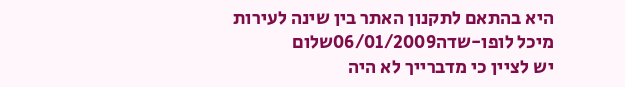היא בהתאם לתקנון האתר בין שינה לעירות
מיכל לופו-שדה06/01/2009שלום
יש לציין כי מדברייך לא היה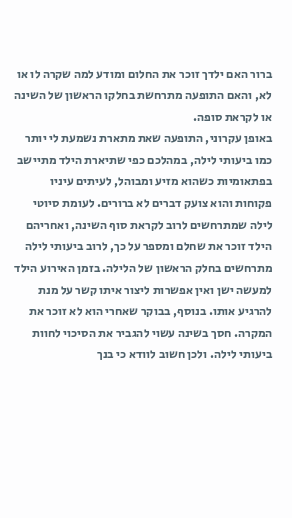ברור האם ילדך זוכר את החלום ומודע למה שקרה לו או לא, והאם התופעה מתרחשת בחלקו הראשון של השינה או לקראת סופה.
באופן עקרוני, התופעה שאת מתארת נשמעת לי יותר כמו ביעותי לילה, במהלכם כפי שתיארת הילד מתיישב בפתאומיות כשהוא מזיע ומבוהל, לעיתים עיניו פקוחות והוא צועק דברים לא ברורים. לעומת סיוטי לילה שמתרחשים לרוב לקראת סוף השינה, ואחריהם הילד זוכר את שחלם ומספר על כך, לרוב ביעותי לילה מתרחשים בחלק הראשון של הלילה. בזמן האירוע הילד למעשה ישן ואין אפשרות ליצור איתו קשר על מנת להרגיע אותו. בנוסף, בבוקר שאחרי הוא לא זוכר את המקרה. חסך בשינה עשוי להגביר את הסיכוי לחוות ביעותי לילה. ולכן חשוב לוודא כי בנך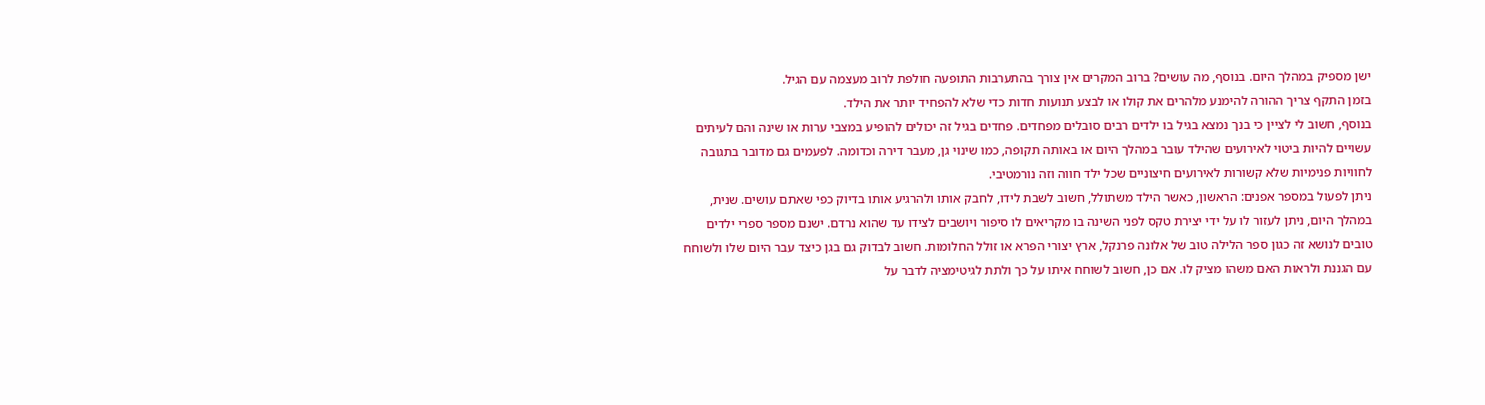ישן מספיק במהלך היום. בנוסף, מה עושים? ברוב המקרים אין צורך בהתערבות התופעה חולפת לרוב מעצמה עם הגיל.
בזמן התקף צריך ההורה להימנע מלהרים את קולו או לבצע תנועות חדות כדי שלא להפחיד יותר את הילד.
בנוסף, חשוב לי לציין כי בנך נמצא בגיל בו ילדים רבים סובלים מפחדים. פחדים בגיל זה יכולים להופיע במצבי ערות או שינה והם לעיתים עשויים להיות ביטוי לאירועים שהילד עובר במהלך היום או באותה תקופה, כמו שינוי גן, מעבר דירה וכדומה. לפעמים גם מדובר בתגובה לחוויות פנימיות שלא קשורות לאירועים חיצוניים שכל ילד חווה וזה נורמטיבי.
ניתן לפעול במספר אפנים: הראשון, כאשר הילד משתולל, חשוב לשבת לידו, לחבק אותו ולהרגיע אותו בדיוק כפי שאתם עושים. שנית, במהלך היום, ניתן לעזור לו על ידי יצירת טקס לפני השינה בו מקריאים לו סיפור ויושבים לצידו עד שהוא נרדם. ישנם מספר ספרי ילדים טובים לנושא זה כגון ספר הלילה טוב של אלונה פרנקל, ארץ יצורי הפרא או זולל החלומות. חשוב לבדוק גם בגן כיצד עבר היום שלו ולשוחח עם הגננת ולראות האם משהו מציק לו. אם כן, חשוב לשוחח איתו על כך ולתת לגיטימציה לדבר על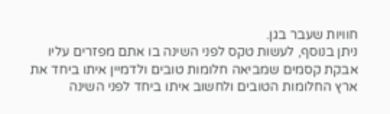חוויות שעבר בגן.
ניתן בנוסף, לעשות טקס לפני השינה בו אתם מפזרים עליו אבקת קסמים שמביאה חלומות טובים ולדמיין איתו ביחד את ארץ החלומות הטובים ולחשוב איתו ביחד לפני השינה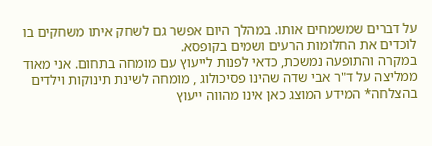על דברים שמשמחים אותו. במהלך היום אפשר גם לשחק איתו משחקים בו לוכדים את החלומות הרעים ושמים בקופסא.
במקרה והתופעה נמשכת, כדאי לפנות לייעוץ עם מומחה בתחום. אני מאוד ממליצה על ד"ר אבי שדה שהינו פסיכולוג , מומחה לשינת תינוקות וילדים
בהצלחה* המידע המוצג כאן אינו מהווה ייעוץ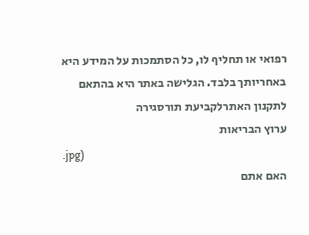רפואי או תחליף לו, כל הסתמכות על המידע היא באחריותך בלבד. הגלישה באתר היא בהתאם לתקנון האתרלקביעת תורסגירה
ערוץ הבריאות
.jpg)
האם אתם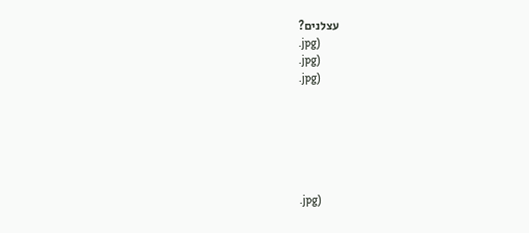עצלנים?
.jpg)
.jpg)
.jpg)






.jpg)